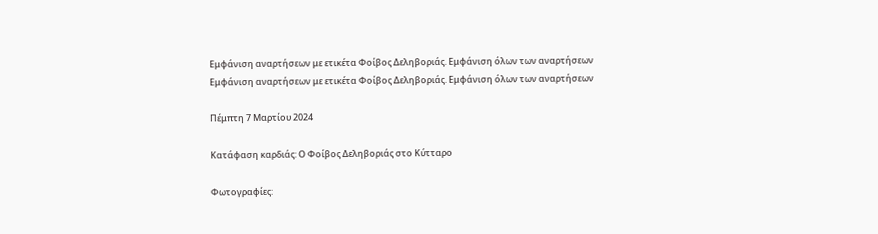Εμφάνιση αναρτήσεων με ετικέτα Φοίβος Δεληβοριάς. Εμφάνιση όλων των αναρτήσεων
Εμφάνιση αναρτήσεων με ετικέτα Φοίβος Δεληβοριάς. Εμφάνιση όλων των αναρτήσεων

Πέμπτη 7 Μαρτίου 2024

Κατάφαση καρδιάς: Ο Φοίβος Δεληβοριάς στο Κύτταρο

Φωτογραφίες: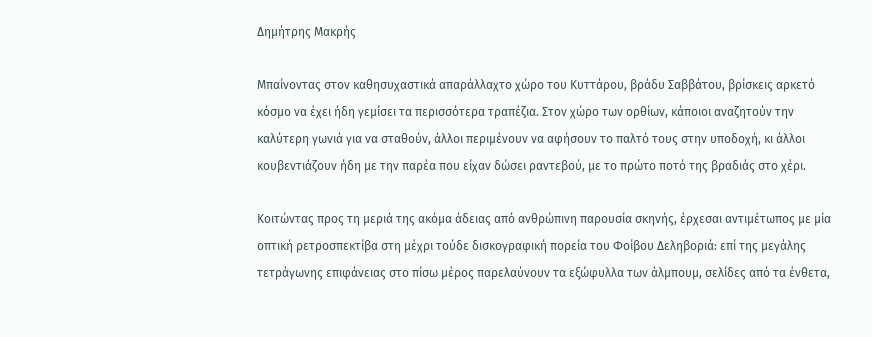Δημήτρης Μακρής

Μπαίνοντας στον καθησυχαστικά απαράλλαχτο χώρο του Κυττάρου, βράδυ Σαββάτου, βρίσκεις αρκετό κόσμο να έχει ήδη γεμίσει τα περισσότερα τραπέζια. Στον χώρο των ορθίων, κάποιοι αναζητούν την καλύτερη γωνιά για να σταθούν, άλλοι περιμένουν να αφήσουν το παλτό τους στην υποδοχή, κι άλλοι κουβεντιάζουν ήδη με την παρέα που είχαν δώσει ραντεβού, με το πρώτο ποτό της βραδιάς στο χέρι.

Κοιτώντας προς τη μεριά της ακόμα άδειας από ανθρώπινη παρουσία σκηνής, έρχεσαι αντιμέτωπος με μία οπτική ρετροσπεκτίβα στη μέχρι τούδε δισκογραφική πορεία του Φοίβου Δεληβοριά: επί της μεγάλης τετράγωνης επιφάνειας στο πίσω μέρος παρελαύνουν τα εξώφυλλα των άλμπουμ, σελίδες από τα ένθετα,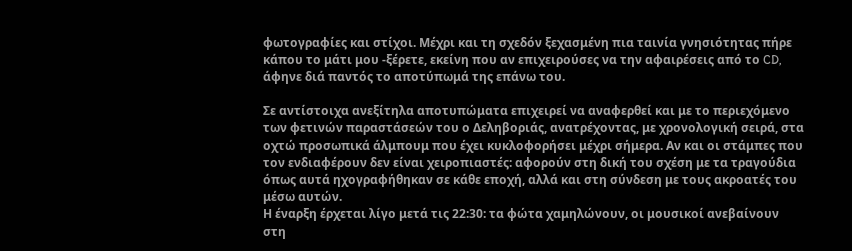φωτογραφίες και στίχοι. Μέχρι και τη σχεδόν ξεχασμένη πια ταινία γνησιότητας πήρε κάπου το μάτι μου -ξέρετε, εκείνη που αν επιχειρούσες να την αφαιρέσεις από το CD, άφηνε διά παντός το αποτύπωμά της επάνω του.

Σε αντίστοιχα ανεξίτηλα αποτυπώματα επιχειρεί να αναφερθεί και με το περιεχόμενο των φετινών παραστάσεών του ο Δεληβοριάς, ανατρέχοντας, με χρονολογική σειρά, στα οχτώ προσωπικά άλμπουμ που έχει κυκλοφορήσει μέχρι σήμερα. Αν και οι στάμπες που τον ενδιαφέρουν δεν είναι χειροπιαστές: αφορούν στη δική του σχέση με τα τραγούδια όπως αυτά ηχογραφήθηκαν σε κάθε εποχή, αλλά και στη σύνδεση με τους ακροατές του μέσω αυτών.
Η έναρξη έρχεται λίγο μετά τις 22:30: τα φώτα χαμηλώνουν, οι μουσικοί ανεβαίνουν στη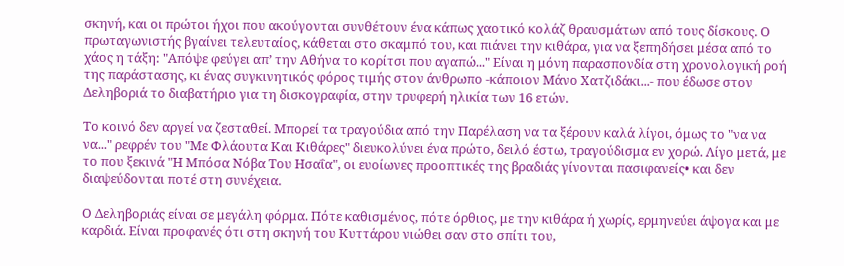σκηνή, και οι πρώτοι ήχοι που ακούγονται συνθέτουν ένα κάπως χαοτικό κολάζ θραυσμάτων από τους δίσκους. Ο πρωταγωνιστής βγαίνει τελευταίος, κάθεται στο σκαμπό του, και πιάνει την κιθάρα, για να ξεπηδήσει μέσα από το χάος η τάξη: "Απόψε φεύγει απ’ την Αθήνα το κορίτσι που αγαπώ..." Είναι η μόνη παρασπονδία στη χρονολογική ροή της παράστασης, κι ένας συγκινητικός φόρος τιμής στον άνθρωπο -κάποιον Μάνο Χατζιδάκι...- που έδωσε στον Δεληβοριά το διαβατήριο για τη δισκογραφία, στην τρυφερή ηλικία των 16 ετών.

Το κοινό δεν αργεί να ζεσταθεί. Μπορεί τα τραγούδια από την Παρέλαση να τα ξέρουν καλά λίγοι, όμως το "να να να..." ρεφρέν του "Με Φλάουτα Και Κιθάρες" διευκολύνει ένα πρώτο, δειλό έστω, τραγούδισμα εν χορώ. Λίγο μετά, με το που ξεκινά "Η Μπόσα Νόβα Του Ησαΐα", οι ευοίωνες προοπτικές της βραδιάς γίνονται πασιφανείς• και δεν διαψεύδονται ποτέ στη συνέχεια.

Ο Δεληβοριάς είναι σε μεγάλη φόρμα. Πότε καθισμένος, πότε όρθιος, με την κιθάρα ή χωρίς, ερμηνεύει άψογα και με καρδιά. Είναι προφανές ότι στη σκηνή του Κυττάρου νιώθει σαν στο σπίτι του,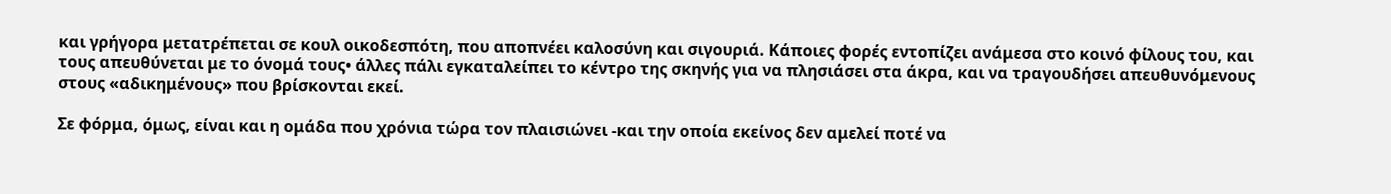και γρήγορα μετατρέπεται σε κουλ οικοδεσπότη, που αποπνέει καλοσύνη και σιγουριά. Κάποιες φορές εντοπίζει ανάμεσα στο κοινό φίλους του, και τους απευθύνεται με το όνομά τους• άλλες πάλι εγκαταλείπει το κέντρο της σκηνής για να πλησιάσει στα άκρα, και να τραγουδήσει απευθυνόμενους στους «αδικημένους» που βρίσκονται εκεί.

Σε φόρμα, όμως, είναι και η ομάδα που χρόνια τώρα τον πλαισιώνει -και την οποία εκείνος δεν αμελεί ποτέ να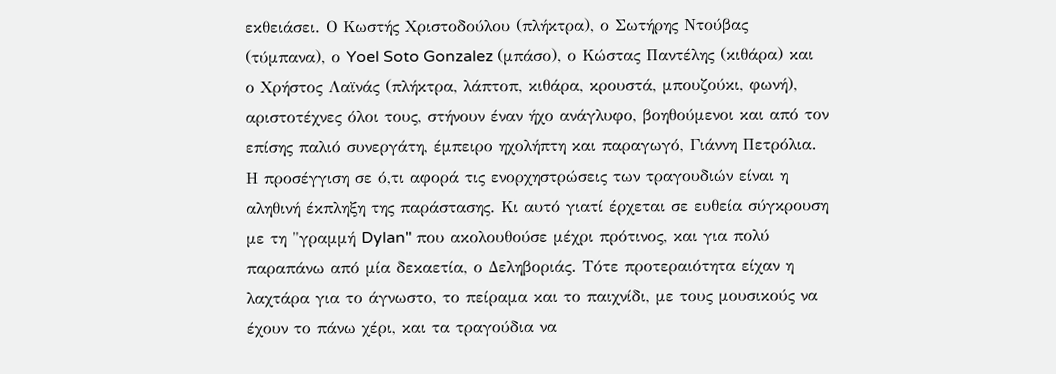εκθειάσει. Ο Κωστής Χριστοδούλου (πλήκτρα), ο Σωτήρης Ντούβας (τύμπανα), ο Yoel Soto Gonzalez (μπάσο), ο Κώστας Παντέλης (κιθάρα) και ο Χρήστος Λαϊνάς (πλήκτρα, λάπτοπ, κιθάρα, κρουστά, μπουζούκι, φωνή), αριστοτέχνες όλοι τους, στήνουν έναν ήχο ανάγλυφο, βοηθούμενοι και από τον επίσης παλιό συνεργάτη, έμπειρο ηχολήπτη και παραγωγό, Γιάννη Πετρόλια.
Η προσέγγιση σε ό,τι αφορά τις ενορχηστρώσεις των τραγουδιών είναι η αληθινή έκπληξη της παράστασης. Κι αυτό γιατί έρχεται σε ευθεία σύγκρουση με τη "γραμμή Dylan" που ακολουθούσε μέχρι πρότινος, και για πολύ παραπάνω από μία δεκαετία, ο Δεληβοριάς. Τότε προτεραιότητα είχαν η λαχτάρα για το άγνωστο, το πείραμα και το παιχνίδι, με τους μουσικούς να έχουν το πάνω χέρι, και τα τραγούδια να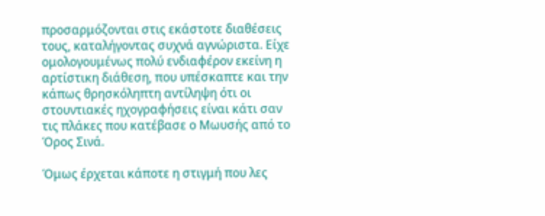προσαρμόζονται στις εκάστοτε διαθέσεις τους, καταλήγοντας συχνά αγνώριστα. Είχε ομολογουμένως πολύ ενδιαφέρον εκείνη η αρτίστικη διάθεση, που υπέσκαπτε και την κάπως θρησκόληπτη αντίληψη ότι οι στουντιακές ηχογραφήσεις είναι κάτι σαν τις πλάκες που κατέβασε ο Μωυσής από το Όρος Σινά.

Όμως έρχεται κάποτε η στιγμή που λες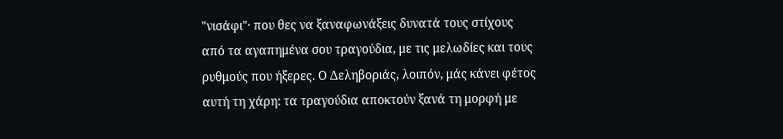"νισάφι"· που θες να ξαναφωνάξεις δυνατά τους στίχους από τα αγαπημένα σου τραγούδια, με τις μελωδίες και τους ρυθμούς που ήξερες. Ο Δεληβοριάς, λοιπόν, μάς κάνει φέτος αυτή τη χάρη: τα τραγούδια αποκτούν ξανά τη μορφή με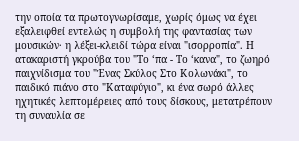την οποία τα πρωτογνωρίσαμε, χωρίς όμως να έχει εξαλειφθεί εντελώς η συμβολή της φαντασίας των μουσικών· η λέξει-κλειδί τώρα είναι "ισορροπία". Η ατακαριστή γκρούβα του "Το ‘πα - Το ‘κανα", το ζωηρό παιχνίδισμα του "Ένας Σκύλος Στο Κολωνάκι", το παιδικό πιάνο στο "Καταφύγιο", κι ένα σωρό άλλες ηχητικές λεπτομέρειες από τους δίσκους, μετατρέπουν τη συναυλία σε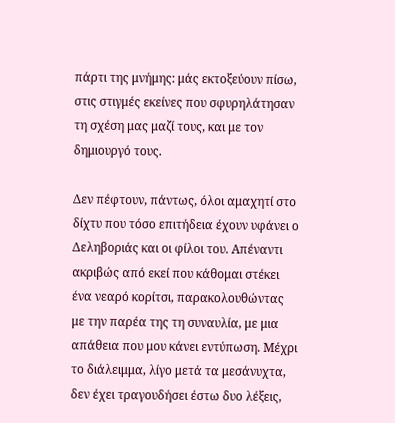πάρτι της μνήμης: μάς εκτοξεύουν πίσω, στις στιγμές εκείνες που σφυρηλάτησαν τη σχέση μας μαζί τους, και με τον δημιουργό τους.

Δεν πέφτουν, πάντως, όλοι αμαχητί στο δίχτυ που τόσο επιτήδεια έχουν υφάνει ο Δεληβοριάς και οι φίλοι του. Απέναντι ακριβώς από εκεί που κάθομαι στέκει ένα νεαρό κορίτσι, παρακολουθώντας με την παρέα της τη συναυλία, με μια απάθεια που μου κάνει εντύπωση. Μέχρι το διάλειμμα, λίγο μετά τα μεσάνυχτα, δεν έχει τραγουδήσει έστω δυο λέξεις,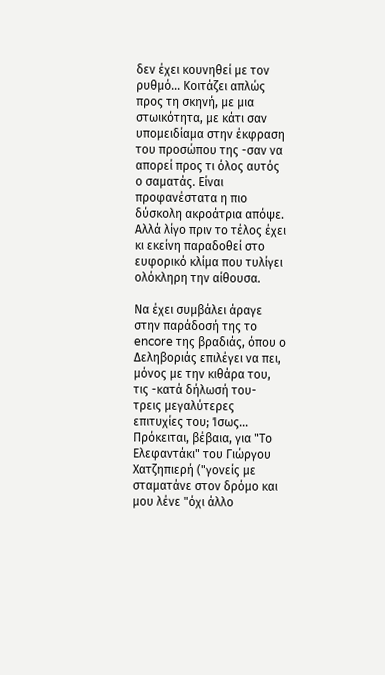δεν έχει κουνηθεί με τον ρυθμό... Κοιτάζει απλώς προς τη σκηνή, με μια στωικότητα, με κάτι σαν υπομειδίαμα στην έκφραση του προσώπου της -σαν να απορεί προς τι όλος αυτός ο σαματάς. Είναι προφανέστατα η πιο δύσκολη ακροάτρια απόψε. Αλλά λίγο πριν το τέλος έχει κι εκείνη παραδοθεί στο ευφορικό κλίμα που τυλίγει ολόκληρη την αίθουσα.

Να έχει συμβάλει άραγε στην παράδοσή της το encore της βραδιάς, όπου ο Δεληβοριάς επιλέγει να πει, μόνος με την κιθάρα του, τις -κατά δήλωσή του- τρεις μεγαλύτερες επιτυχίες του; Ίσως... Πρόκειται, βέβαια, για "Το Ελεφαντάκι" του Γιώργου Χατζηπιερή ("γονείς με σταματάνε στον δρόμο και μου λένε "όχι άλλο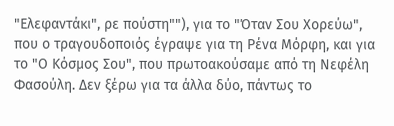"Ελεφαντάκι", ρε πούστη""), για το "Όταν Σου Χορεύω", που ο τραγουδοποιός έγραψε για τη Ρένα Μόρφη, και για το "Ο Κόσμος Σου", που πρωτοακούσαμε από τη Νεφέλη Φασούλη. Δεν ξέρω για τα άλλα δύο, πάντως το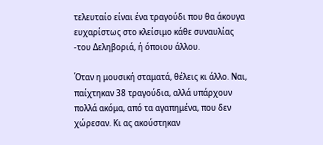τελευταίο είναι ένα τραγούδι που θα άκουγα ευχαρίστως στο κλείσιμο κάθε συναυλίας -του Δεληβοριά, ή όποιου άλλου.

Όταν η μουσική σταματά, θέλεις κι άλλο. Ναι, παίχτηκαν 38 τραγούδια, αλλά υπάρχουν πολλά ακόμα, από τα αγαπημένα, που δεν χώρεσαν. Κι ας ακούστηκαν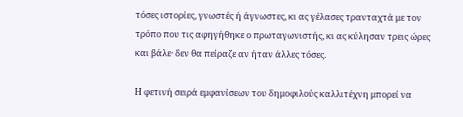τόσες ιστορίες, γνωστές ή άγνωστες, κι ας γέλασες τρανταχτά με τον τρόπο που τις αφηγήθηκε ο πρωταγωνιστής, κι ας κύλησαν τρεις ώρες και βάλε· δεν θα πείραζε αν ήταν άλλες τόσες.

Η φετινή σειρά εμφανίσεων του δημοφιλούς καλλιτέχνη μπορεί να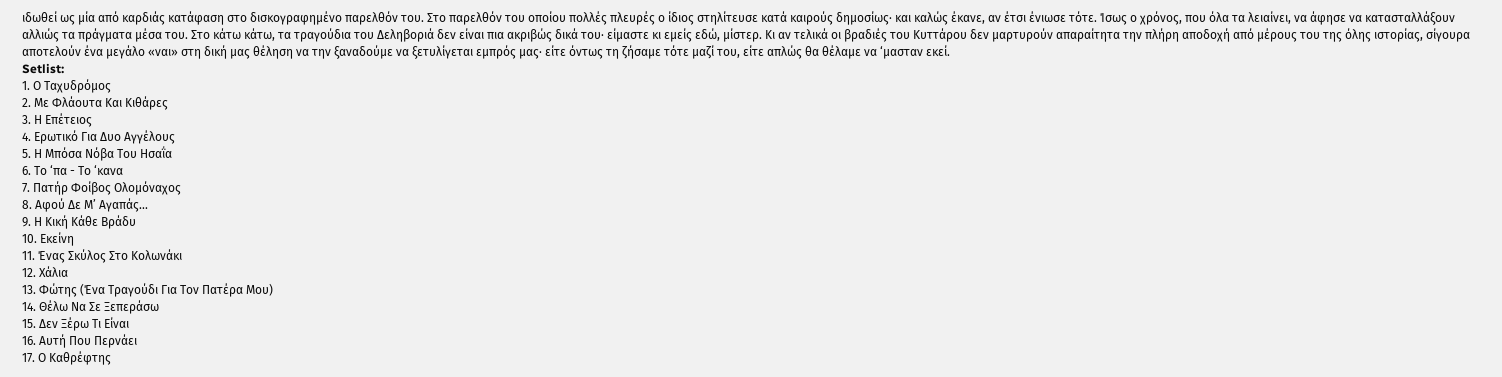ιδωθεί ως μία από καρδιάς κατάφαση στο δισκογραφημένο παρελθόν του. Στο παρελθόν του οποίου πολλές πλευρές ο ίδιος στηλίτευσε κατά καιρούς δημοσίως· και καλώς έκανε, αν έτσι ένιωσε τότε. Ίσως ο χρόνος, που όλα τα λειαίνει, να άφησε να κατασταλλάξουν αλλιώς τα πράγματα μέσα του. Στο κάτω κάτω, τα τραγούδια του Δεληβοριά δεν είναι πια ακριβώς δικά του· είμαστε κι εμείς εδώ, μίστερ. Κι αν τελικά οι βραδιές του Κυττάρου δεν μαρτυρούν απαραίτητα την πλήρη αποδοχή από μέρους του της όλης ιστορίας, σίγουρα αποτελούν ένα μεγάλο «ναι» στη δική μας θέληση να την ξαναδούμε να ξετυλίγεται εμπρός μας· είτε όντως τη ζήσαμε τότε μαζί του, είτε απλώς θα θέλαμε να ‘μασταν εκεί.
Setlist:
1. Ο Ταχυδρόμος
2. Με Φλάουτα Και Κιθάρες
3. Η Επέτειος
4. Ερωτικό Για Δυο Αγγέλους
5. Η Μπόσα Νόβα Του Ησαΐα
6. Το ‘πα - Το ‘κανα
7. Πατήρ Φοίβος Ολομόναχος
8. Αφού Δε Μ’ Αγαπάς...
9. Η Κική Κάθε Βράδυ
10. Εκείνη
11. Ένας Σκύλος Στο Κολωνάκι
12. Χάλια
13. Φώτης (Ένα Τραγούδι Για Τον Πατέρα Μου)
14. Θέλω Να Σε Ξεπεράσω
15. Δεν Ξέρω Τι Είναι
16. Αυτή Που Περνάει
17. Ο Καθρέφτης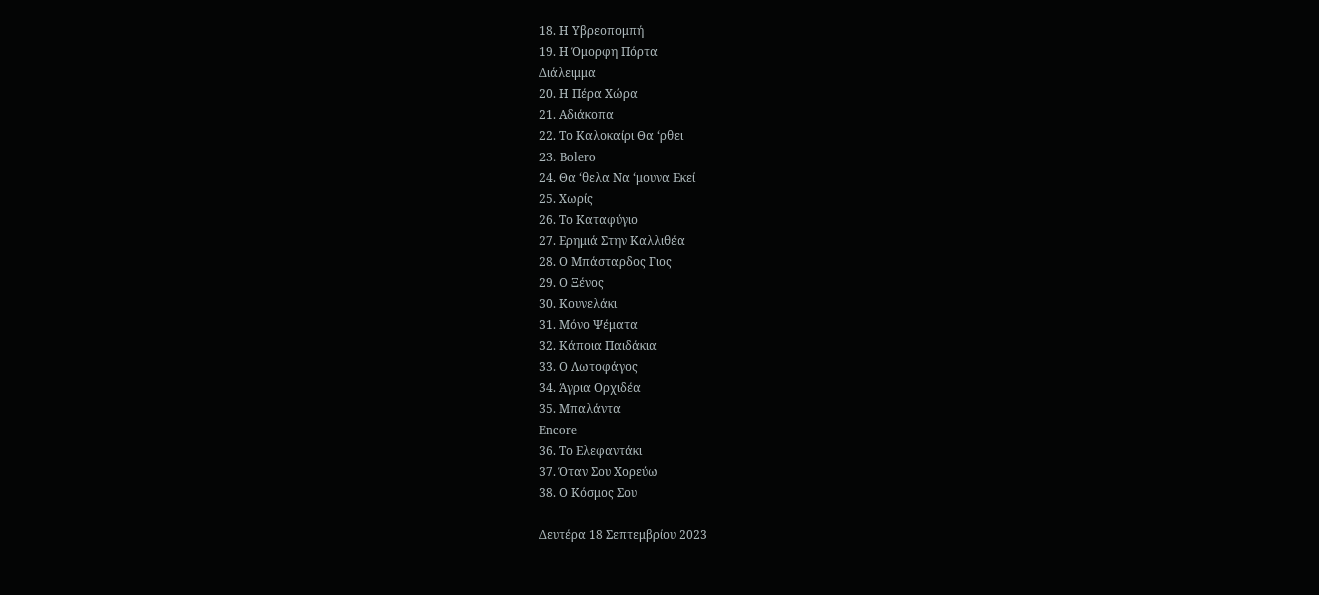18. Η Υβρεοπομπή
19. Η Όμορφη Πόρτα
Διάλειμμα
20. Η Πέρα Χώρα
21. Αδιάκοπα
22. Το Καλοκαίρι Θα ‘ρθει
23. Bolero
24. Θα ‘θελα Να ‘μουνα Εκεί
25. Χωρίς
26. Το Καταφύγιο
27. Ερημιά Στην Καλλιθέα
28. Ο Μπάσταρδος Γιος
29. Ο Ξένος
30. Κουνελάκι
31. Μόνο Ψέματα
32. Κάποια Παιδάκια
33. Ο Λωτοφάγος
34. Άγρια Ορχιδέα
35. Μπαλάντα
Encore
36. Το Ελεφαντάκι
37. Όταν Σου Χορεύω
38. Ο Κόσμος Σου

Δευτέρα 18 Σεπτεμβρίου 2023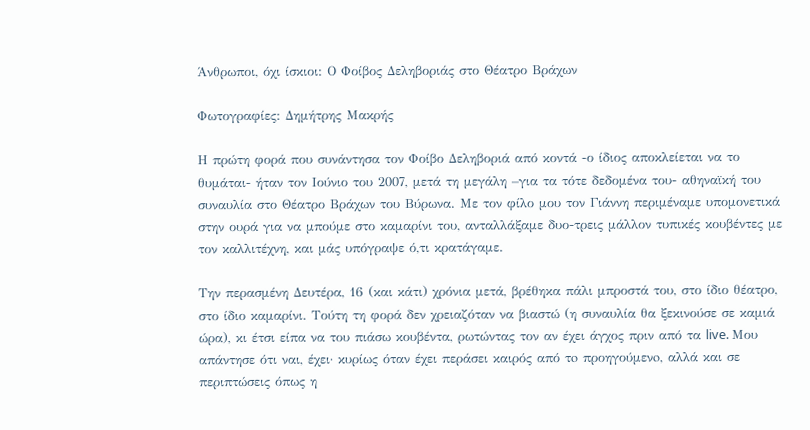Άνθρωποι, όχι ίσκιοι: Ο Φοίβος Δεληβοριάς στο Θέατρο Βράχων

Φωτογραφίες: Δημήτρης Μακρής

Η πρώτη φορά που συνάντησα τον Φοίβο Δεληβοριά από κοντά -ο ίδιος αποκλείεται να το θυμάται- ήταν τον Ιούνιο του 2007, μετά τη μεγάλη –για τα τότε δεδομένα του- αθηναϊκή του συναυλία στο Θέατρο Βράχων του Βύρωνα. Με τον φίλο μου τον Γιάννη περιμέναμε υπομονετικά στην ουρά για να μπούμε στο καμαρίνι του, ανταλλάξαμε δυο-τρεις μάλλον τυπικές κουβέντες με τον καλλιτέχνη, και μάς υπόγραψε ό,τι κρατάγαμε.

Την περασμένη Δευτέρα, 16 (και κάτι) χρόνια μετά, βρέθηκα πάλι μπροστά του, στο ίδιο θέατρο, στο ίδιο καμαρίνι. Τούτη τη φορά δεν χρειαζόταν να βιαστώ (η συναυλία θα ξεκινούσε σε καμιά ώρα), κι έτσι είπα να του πιάσω κουβέντα, ρωτώντας τον αν έχει άγχος πριν από τα live. Μου απάντησε ότι ναι, έχει· κυρίως όταν έχει περάσει καιρός από τo προηγούμενo, αλλά και σε περιπτώσεις όπως η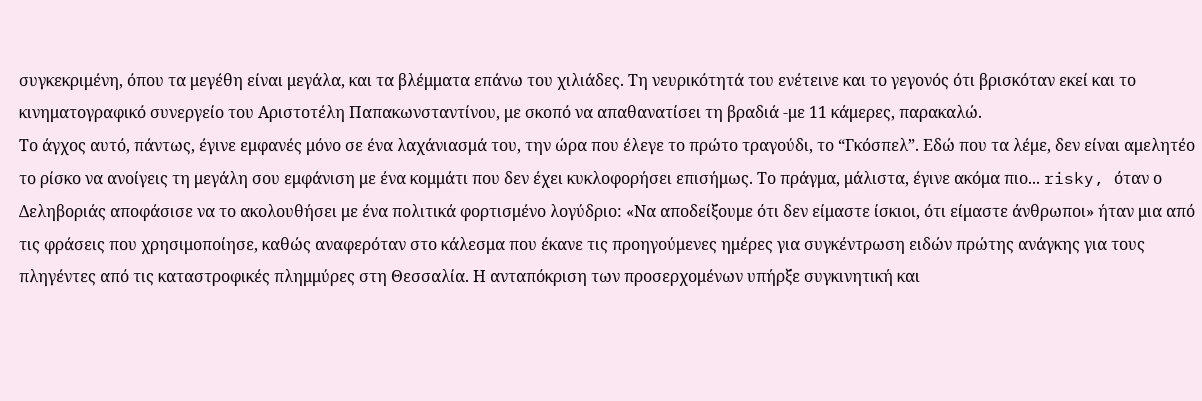συγκεκριμένη, όπου τα μεγέθη είναι μεγάλα, και τα βλέμματα επάνω του χιλιάδες. Τη νευρικότητά του ενέτεινε και το γεγονός ότι βρισκόταν εκεί και το κινηματογραφικό συνεργείο του Αριστοτέλη Παπακωνσταντίνου, με σκοπό να απαθανατίσει τη βραδιά -με 11 κάμερες, παρακαλώ.
Το άγχος αυτό, πάντως, έγινε εμφανές μόνο σε ένα λαχάνιασμά του, την ώρα που έλεγε το πρώτο τραγούδι, το “Γκόσπελ”. Εδώ που τα λέμε, δεν είναι αμελητέο το ρίσκο να ανοίγεις τη μεγάλη σου εμφάνιση με ένα κομμάτι που δεν έχει κυκλοφορήσει επισήμως. Το πράγμα, μάλιστα, έγινε ακόμα πιο... risky, όταν ο Δεληβοριάς αποφάσισε να το ακολουθήσει με ένα πολιτικά φορτισμένο λογύδριο: «Να αποδείξουμε ότι δεν είμαστε ίσκιοι, ότι είμαστε άνθρωποι» ήταν μια από τις φράσεις που χρησιμοποίησε, καθώς αναφερόταν στο κάλεσμα που έκανε τις προηγούμενες ημέρες για συγκέντρωση ειδών πρώτης ανάγκης για τους πληγέντες από τις καταστροφικές πλημμύρες στη Θεσσαλία. Η ανταπόκριση των προσερχομένων υπήρξε συγκινητική και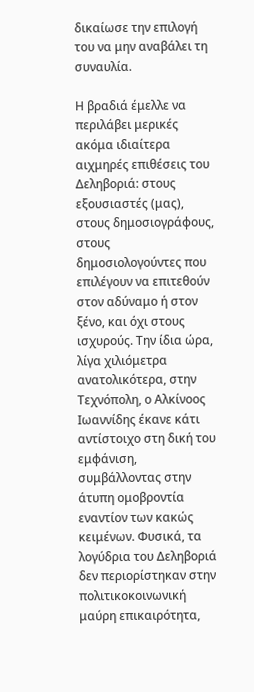δικαίωσε την επιλογή του να μην αναβάλει τη συναυλία.

Η βραδιά έμελλε να περιλάβει μερικές ακόμα ιδιαίτερα αιχμηρές επιθέσεις του Δεληβοριά: στους εξουσιαστές (μας), στους δημοσιογράφους, στους δημοσιολογούντες που επιλέγουν να επιτεθούν στον αδύναμο ή στον ξένο, και όχι στους ισχυρούς. Την ίδια ώρα, λίγα χιλιόμετρα ανατολικότερα, στην Τεχνόπολη, ο Αλκίνοος Ιωαννίδης έκανε κάτι αντίστοιχο στη δική του εμφάνιση, συμβάλλοντας στην άτυπη ομοβροντία εναντίον των κακώς κειμένων. Φυσικά, τα λογύδρια του Δεληβοριά δεν περιορίστηκαν στην πολιτικοκοινωνική μαύρη επικαιρότητα,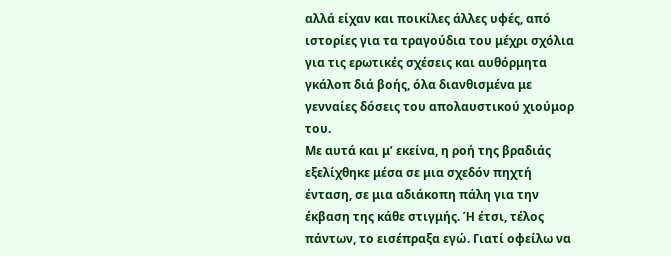αλλά είχαν και ποικίλες άλλες υφές, από ιστορίες για τα τραγούδια του μέχρι σχόλια για τις ερωτικές σχέσεις και αυθόρμητα γκάλοπ διά βοής, όλα διανθισμένα με γενναίες δόσεις του απολαυστικού χιούμορ του.
Με αυτά και μ’ εκείνα, η ροή της βραδιάς εξελίχθηκε μέσα σε μια σχεδόν πηχτή ένταση, σε μια αδιάκοπη πάλη για την έκβαση της κάθε στιγμής. Ή έτσι, τέλος πάντων, το εισέπραξα εγώ. Γιατί οφείλω να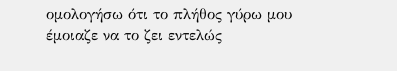ομολογήσω ότι το πλήθος γύρω μου έμοιαζε να το ζει εντελώς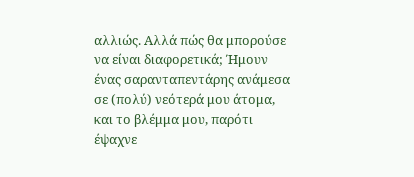αλλιώς. Αλλά πώς θα μπορούσε να είναι διαφορετικά; Ήμουν ένας σαρανταπεντάρης ανάμεσα σε (πολύ) νεότερά μου άτομα, και το βλέμμα μου, παρότι έψαχνε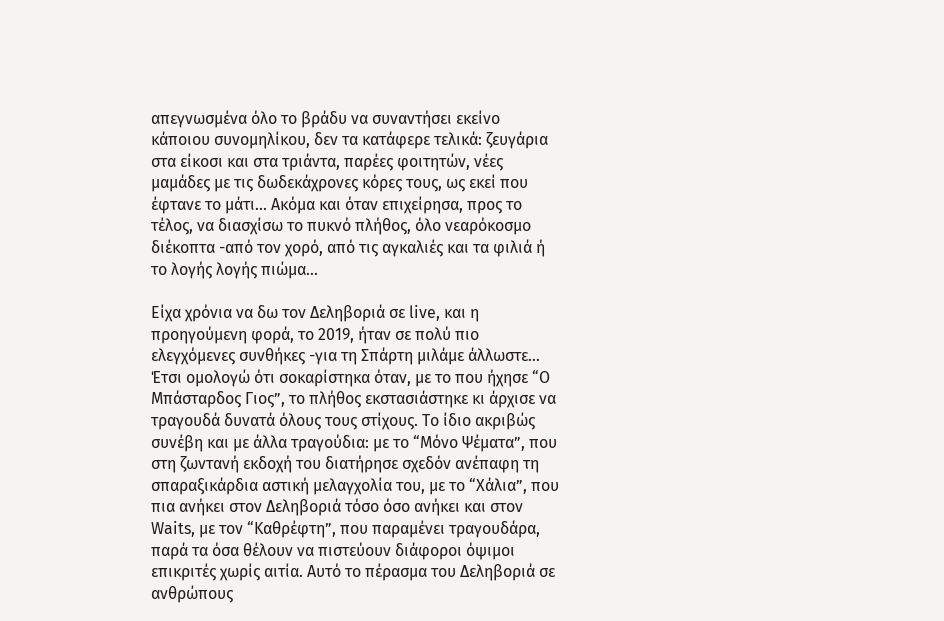απεγνωσμένα όλο το βράδυ να συναντήσει εκείνο κάποιου συνομηλίκου, δεν τα κατάφερε τελικά: ζευγάρια στα είκοσι και στα τριάντα, παρέες φοιτητών, νέες μαμάδες με τις δωδεκάχρονες κόρες τους, ως εκεί που έφτανε το μάτι... Ακόμα και όταν επιχείρησα, προς το τέλος, να διασχίσω το πυκνό πλήθος, όλο νεαρόκοσμο διέκοπτα -από τον χορό, από τις αγκαλιές και τα φιλιά ή το λογής λογής πιώμα...

Είχα χρόνια να δω τον Δεληβοριά σε live, και η προηγούμενη φορά, το 2019, ήταν σε πολύ πιο ελεγχόμενες συνθήκες -για τη Σπάρτη μιλάμε άλλωστε... Έτσι ομολογώ ότι σοκαρίστηκα όταν, με το που ήχησε “Ο Μπάσταρδος Γιος”, το πλήθος εκστασιάστηκε κι άρχισε να τραγουδά δυνατά όλους τους στίχους. Το ίδιο ακριβώς συνέβη και με άλλα τραγούδια: με το “Μόνο Ψέματα”, που στη ζωντανή εκδοχή του διατήρησε σχεδόν ανέπαφη τη σπαραξικάρδια αστική μελαγχολία του, με το “Χάλια”, που πια ανήκει στον Δεληβοριά τόσο όσο ανήκει και στον Waits, με τον “Καθρέφτη”, που παραμένει τραγουδάρα, παρά τα όσα θέλουν να πιστεύουν διάφοροι όψιμοι επικριτές χωρίς αιτία. Αυτό το πέρασμα του Δεληβοριά σε ανθρώπους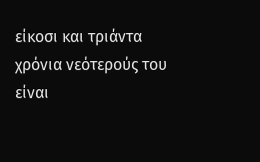είκοσι και τριάντα χρόνια νεότερούς του είναι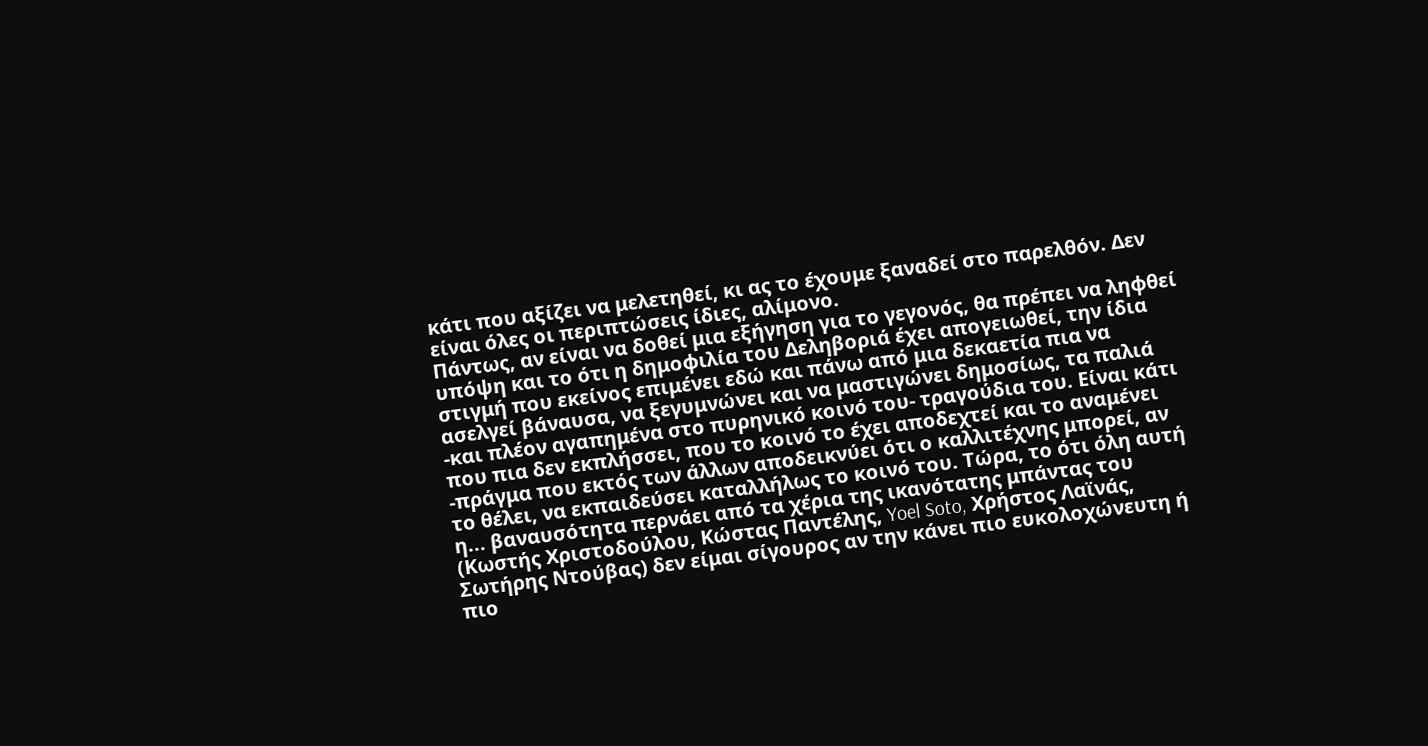κάτι που αξίζει να μελετηθεί, κι ας το έχουμε ξαναδεί στο παρελθόν. Δεν είναι όλες οι περιπτώσεις ίδιες, αλίμονο.
Πάντως, αν είναι να δοθεί μια εξήγηση για το γεγονός, θα πρέπει να ληφθεί υπόψη και το ότι η δημοφιλία του Δεληβοριά έχει απογειωθεί, την ίδια στιγμή που εκείνος επιμένει εδώ και πάνω από μια δεκαετία πια να ασελγεί βάναυσα, να ξεγυμνώνει και να μαστιγώνει δημοσίως, τα παλιά -και πλέον αγαπημένα στο πυρηνικό κοινό του- τραγούδια του. Είναι κάτι που πια δεν εκπλήσσει, που το κοινό το έχει αποδεχτεί και το αναμένει -πράγμα που εκτός των άλλων αποδεικνύει ότι ο καλλιτέχνης μπορεί, αν το θέλει, να εκπαιδεύσει καταλλήλως το κοινό του. Τώρα, το ότι όλη αυτή η... βαναυσότητα περνάει από τα χέρια της ικανότατης μπάντας του (Κωστής Χριστοδούλου, Κώστας Παντέλης, Yoel Soto, Χρήστος Λαϊνάς, Σωτήρης Ντούβας) δεν είμαι σίγουρος αν την κάνει πιο ευκολοχώνευτη ή πιο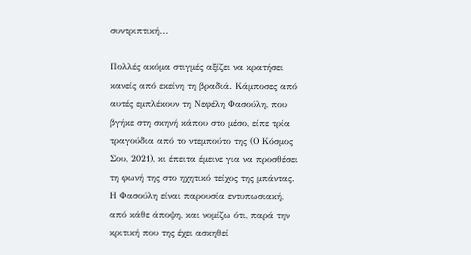συντριπτική...

Πολλές ακόμα στιγμές αξίζει να κρατήσει κανείς από εκείνη τη βραδιά. Κάμποσες από αυτές εμπλέκουν τη Νεφέλη Φασούλη, που βγήκε στη σκηνή κάπου στο μέσο, είπε τρία τραγούδια από το ντεμπούτο της (Ο Κόσμος Σου, 2021), κι έπειτα έμεινε για να προσθέσει τη φωνή της στο ηχητικό τείχος της μπάντας. Η Φασούλη είναι παρουσία εντυπωσιακή, από κάθε άποψη, και νομίζω ότι, παρά την κριτική που της έχει ασκηθεί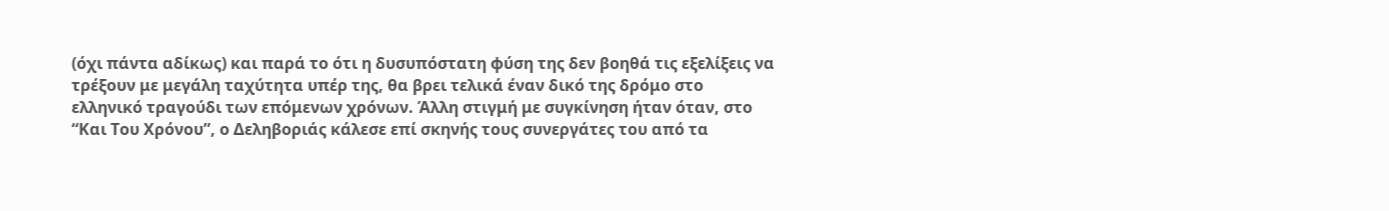(όχι πάντα αδίκως) και παρά το ότι η δυσυπόστατη φύση της δεν βοηθά τις εξελίξεις να τρέξουν με μεγάλη ταχύτητα υπέρ της, θα βρει τελικά έναν δικό της δρόμο στο ελληνικό τραγούδι των επόμενων χρόνων. Άλλη στιγμή με συγκίνηση ήταν όταν, στο “Και Του Χρόνου”, ο Δεληβοριάς κάλεσε επί σκηνής τους συνεργάτες του από τα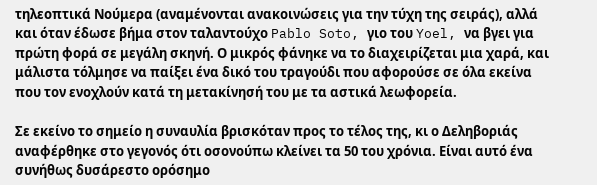τηλεοπτικά Νούμερα (αναμένονται ανακοινώσεις για την τύχη της σειράς), αλλά και όταν έδωσε βήμα στον ταλαντούχο Pablo Soto, γιο του Yoel, να βγει για πρώτη φορά σε μεγάλη σκηνή. Ο μικρός φάνηκε να το διαχειρίζεται μια χαρά, και μάλιστα τόλμησε να παίξει ένα δικό του τραγούδι που αφορούσε σε όλα εκείνα που τον ενοχλούν κατά τη μετακίνησή του με τα αστικά λεωφορεία.

Σε εκείνο το σημείο η συναυλία βρισκόταν προς το τέλος της, κι ο Δεληβοριάς αναφέρθηκε στο γεγονός ότι οσονούπω κλείνει τα 50 του χρόνια. Είναι αυτό ένα συνήθως δυσάρεστο ορόσημο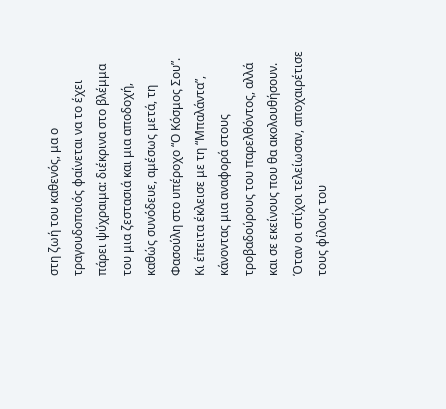στη ζωή του καθενός, μα ο τραγουδοποιός φαίνεται να το έχει πάρει ψύχραιμα: διέκρινα στο βλέμμα του μια ζεστασιά και μια αποδοχή, καθώς συνόδευε, αμέσως μετά, τη Φασούλη στο υπέροχο “Ο Κόσμος Σου”. Κι έπειτα έκλεισε με τη “Μπαλάντα”, κάνοντας μια αναφορά στους τροβαδούρους του παρελθόντος, αλλά και σε εκείνους που θα ακολουθήσουν. Όταν οι στίχοι τελείωσαν, αποχαιρέτισε τους φίλους του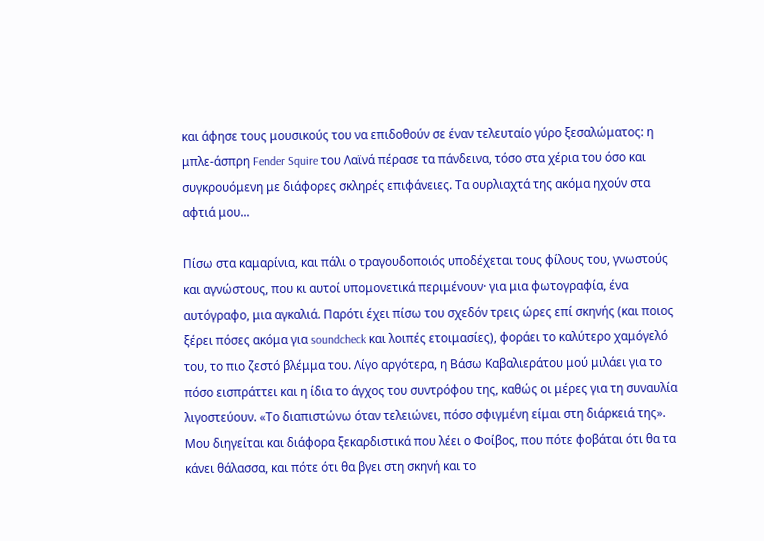και άφησε τους μουσικούς του να επιδοθούν σε έναν τελευταίο γύρο ξεσαλώματος: η μπλε-άσπρη Fender Squire του Λαϊνά πέρασε τα πάνδεινα, τόσο στα χέρια του όσο και συγκρουόμενη με διάφορες σκληρές επιφάνειες. Τα ουρλιαχτά της ακόμα ηχούν στα αφτιά μου...

Πίσω στα καμαρίνια, και πάλι ο τραγουδοποιός υποδέχεται τους φίλους του, γνωστούς και αγνώστους, που κι αυτοί υπομονετικά περιμένουν· για μια φωτογραφία, ένα αυτόγραφο, μια αγκαλιά. Παρότι έχει πίσω του σχεδόν τρεις ώρες επί σκηνής (και ποιος ξέρει πόσες ακόμα για soundcheck και λοιπές ετοιμασίες), φοράει το καλύτερο χαμόγελό του, το πιο ζεστό βλέμμα του. Λίγο αργότερα, η Βάσω Καβαλιεράτου μού μιλάει για το πόσο εισπράττει και η ίδια το άγχος του συντρόφου της, καθώς οι μέρες για τη συναυλία λιγοστεύουν. «Το διαπιστώνω όταν τελειώνει, πόσο σφιγμένη είμαι στη διάρκειά της». Μου διηγείται και διάφορα ξεκαρδιστικά που λέει ο Φοίβος, που πότε φοβάται ότι θα τα κάνει θάλασσα, και πότε ότι θα βγει στη σκηνή και το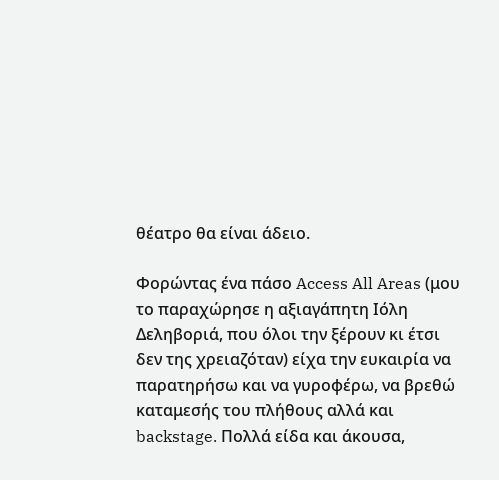θέατρο θα είναι άδειο.

Φορώντας ένα πάσο Access All Areas (μου το παραχώρησε η αξιαγάπητη Ιόλη Δεληβοριά, που όλοι την ξέρουν κι έτσι δεν της χρειαζόταν) είχα την ευκαιρία να παρατηρήσω και να γυροφέρω, να βρεθώ καταμεσής του πλήθους αλλά και backstage. Πολλά είδα και άκουσα,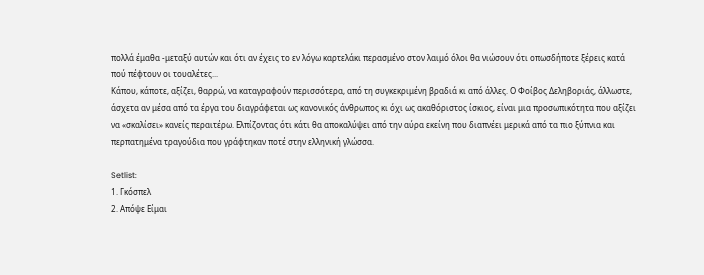πολλά έμαθα -μεταξύ αυτών και ότι αν έχεις το εν λόγω καρτελάκι περασμένο στον λαιμό όλοι θα νιώσουν ότι οπωσδήποτε ξέρεις κατά πού πέφτουν οι τουαλέτες...
Κάπου, κάποτε, αξίζει, θαρρώ, να καταγραφούν περισσότερα, από τη συγκεκριμένη βραδιά κι από άλλες. Ο Φοίβος Δεληβοριάς, άλλωστε, άσχετα αν μέσα από τα έργα του διαγράφεται ως κανονικός άνθρωπος κι όχι ως ακαθόριστος ίσκιος, είναι μια προσωπικότητα που αξίζει να «σκαλίσει» κανείς περαιτέρω. Ελπίζοντας ότι κάτι θα αποκαλύψει από την αύρα εκείνη που διαπνέει μερικά από τα πιο ξύπνια και περπατημένα τραγούδια που γράφτηκαν ποτέ στην ελληνική γλώσσα.

Setlist:
1. Γκόσπελ
2. Απόψε Είμαι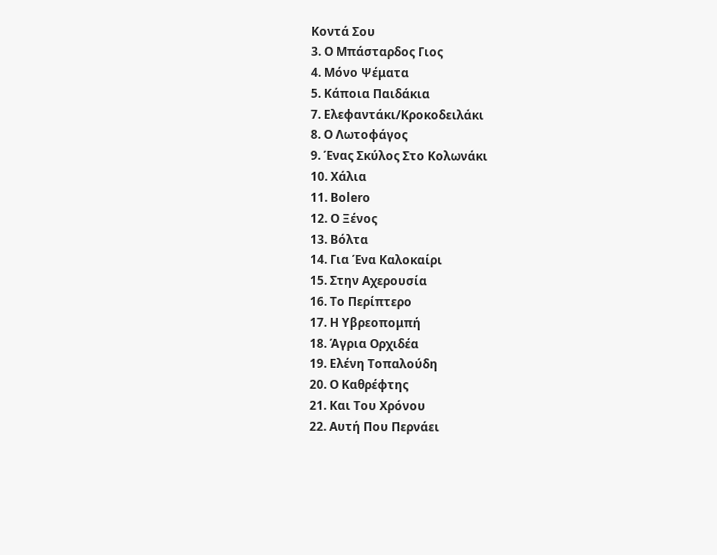Κοντά Σου
3. Ο Μπάσταρδος Γιος
4. Μόνο Ψέματα
5. Κάποια Παιδάκια
7. Ελεφαντάκι/Κροκοδειλάκι
8. Ο Λωτοφάγος
9. Ένας Σκύλος Στο Κολωνάκι
10. Χάλια
11. Bolero
12. Ο Ξένος
13. Βόλτα
14. Για Ένα Καλοκαίρι
15. Στην Αχερουσία
16. Το Περίπτερο
17. Η Υβρεοπομπή
18. Άγρια Ορχιδέα
19. Ελένη Τοπαλούδη
20. Ο Καθρέφτης
21. Και Του Χρόνου
22. Αυτή Που Περνάει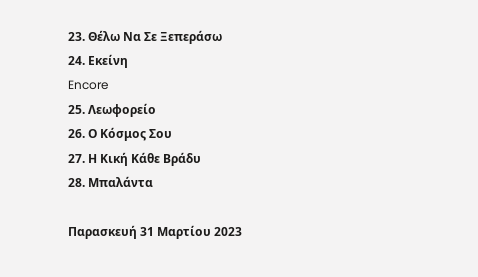23. Θέλω Να Σε Ξεπεράσω
24. Εκείνη
Encore
25. Λεωφορείο
26. Ο Κόσμος Σου
27. Η Κική Κάθε Βράδυ
28. Μπαλάντα

Παρασκευή 31 Μαρτίου 2023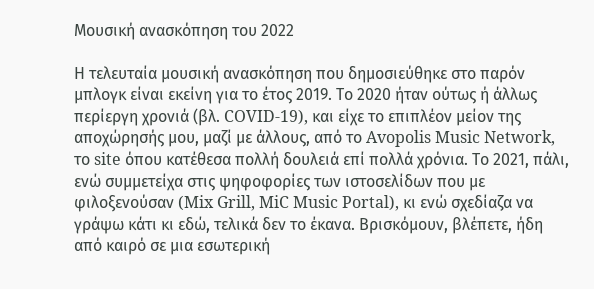Μουσική ανασκόπηση του 2022

Η τελευταία μουσική ανασκόπηση που δημοσιεύθηκε στο παρόν μπλογκ είναι εκείνη για το έτος 2019. Το 2020 ήταν ούτως ή άλλως περίεργη χρονιά (βλ. COVID-19), και είχε το επιπλέον μείον της αποχώρησής μου, μαζί με άλλους, από το Avopolis Music Network, το site όπου κατέθεσα πολλή δουλειά επί πολλά χρόνια. Το 2021, πάλι, ενώ συμμετείχα στις ψηφοφορίες των ιστοσελίδων που με φιλοξενούσαν (Mix Grill, MiC Music Portal), κι ενώ σχεδίαζα να γράψω κάτι κι εδώ, τελικά δεν το έκανα. Βρισκόμουν, βλέπετε, ήδη από καιρό σε μια εσωτερική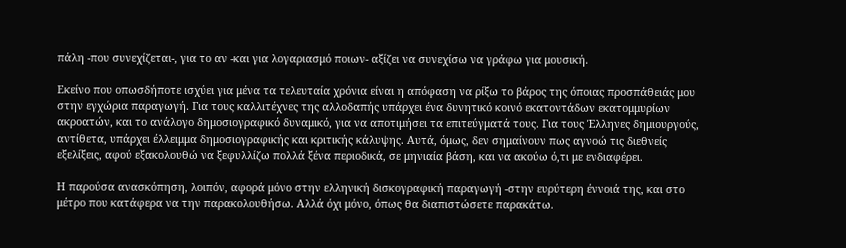πάλη -που συνεχίζεται-, για το αν -και για λογαριασμό ποιων- αξίζει να συνεχίσω να γράφω για μουσική.

Εκείνο που οπωσδήποτε ισχύει για μένα τα τελευταία χρόνια είναι η απόφαση να ρίξω το βάρος της όποιας προσπάθειάς μου στην εγχώρια παραγωγή. Για τους καλλιτέχνες της αλλοδαπής υπάρχει ένα δυνητικό κοινό εκατοντάδων εκατομμυρίων ακροατών, και το ανάλογο δημοσιογραφικό δυναμικό, για να αποτιμήσει τα επιτεύγματά τους. Για τους Έλληνες δημιουργούς, αντίθετα, υπάρχει έλλειμμα δημοσιογραφικής και κριτικής κάλυψης. Αυτά, όμως, δεν σημαίνουν πως αγνοώ τις διεθνείς εξελίξεις, αφού εξακολουθώ να ξεφυλλίζω πολλά ξένα περιοδικά, σε μηνιαία βάση, και να ακούω ό,τι με ενδιαφέρει.

Η παρούσα ανασκόπηση, λοιπόν, αφορά μόνο στην ελληνική δισκογραφική παραγωγή -στην ευρύτερη έννοιά της, και στο μέτρο που κατάφερα να την παρακολουθήσω. Αλλά όχι μόνο, όπως θα διαπιστώσετε παρακάτω.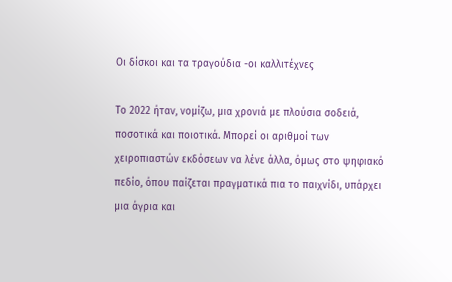Οι δίσκοι και τα τραγούδια -οι καλλιτέχνες

Το 2022 ήταν, νομίζω, μια χρονιά με πλούσια σοδειά, ποσοτικά και ποιοτικά. Μπορεί οι αριθμοί των χειροπιαστών εκδόσεων να λένε άλλα, όμως στο ψηφιακό πεδίο, όπου παίζεται πραγματικά πια το παιχνίδι, υπάρχει μια άγρια και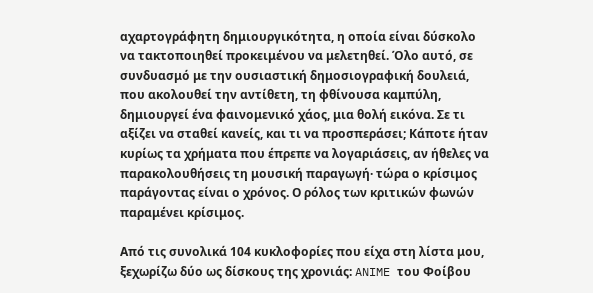αχαρτογράφητη δημιουργικότητα, η οποία είναι δύσκολο να τακτοποιηθεί προκειμένου να μελετηθεί. Όλο αυτό, σε συνδυασμό με την ουσιαστική δημοσιογραφική δουλειά, που ακολουθεί την αντίθετη, τη φθίνουσα καμπύλη, δημιουργεί ένα φαινομενικό χάος, μια θολή εικόνα. Σε τι αξίζει να σταθεί κανείς, και τι να προσπεράσει; Κάποτε ήταν κυρίως τα χρήματα που έπρεπε να λογαριάσεις, αν ήθελες να παρακολουθήσεις τη μουσική παραγωγή· τώρα ο κρίσιμος παράγοντας είναι ο χρόνος. Ο ρόλος των κριτικών φωνών παραμένει κρίσιμος.

Από τις συνολικά 104 κυκλοφορίες που είχα στη λίστα μου, ξεχωρίζω δύο ως δίσκους της χρονιάς: ANIME του Φοίβου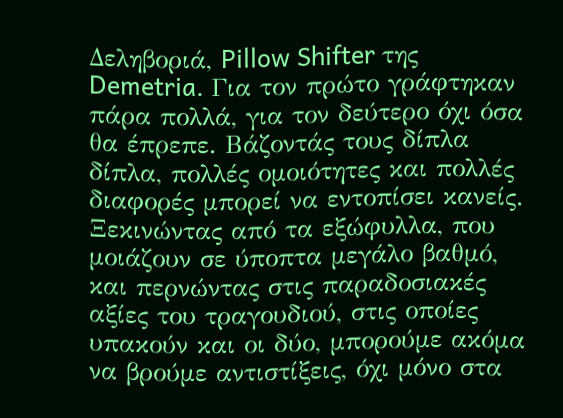Δεληβοριά, Pillow Shifter της Demetria. Για τον πρώτο γράφτηκαν πάρα πολλά, για τον δεύτερο όχι όσα θα έπρεπε. Βάζοντάς τους δίπλα δίπλα, πολλές ομοιότητες και πολλές διαφορές μπορεί να εντοπίσει κανείς. Ξεκινώντας από τα εξώφυλλα, που μοιάζουν σε ύποπτα μεγάλο βαθμό, και περνώντας στις παραδοσιακές αξίες του τραγουδιού, στις οποίες υπακούν και οι δύο, μπορούμε ακόμα να βρούμε αντιστίξεις, όχι μόνο στα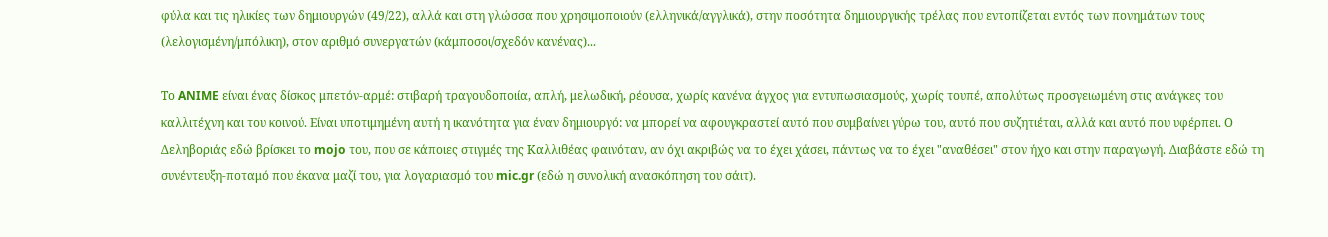φύλα και τις ηλικίες των δημιουργών (49/22), αλλά και στη γλώσσα που χρησιμοποιούν (ελληνικά/αγγλικά), στην ποσότητα δημιουργικής τρέλας που εντοπίζεται εντός των πονημάτων τους (λελογισμένη/μπόλικη), στον αριθμό συνεργατών (κάμποσοι/σχεδόν κανένας)...

Το ANIME είναι ένας δίσκος μπετόν-αρμέ: στιβαρή τραγουδοποιία, απλή, μελωδική, ρέουσα, χωρίς κανένα άγχος για εντυπωσιασμούς, χωρίς τουπέ, απολύτως προσγειωμένη στις ανάγκες του καλλιτέχνη και του κοινού. Είναι υποτιμημένη αυτή η ικανότητα για έναν δημιουργό: να μπορεί να αφουγκραστεί αυτό που συμβαίνει γύρω του, αυτό που συζητιέται, αλλά και αυτό που υφέρπει. Ο Δεληβοριάς εδώ βρίσκει το mojo του, που σε κάποιες στιγμές της Καλλιθέας φαινόταν, αν όχι ακριβώς να το έχει χάσει, πάντως να το έχει "αναθέσει" στον ήχο και στην παραγωγή. Διαβάστε εδώ τη συνέντευξη-ποταμό που έκανα μαζί του, για λογαριασμό του mic.gr (εδώ η συνολική ανασκόπηση του σάιτ).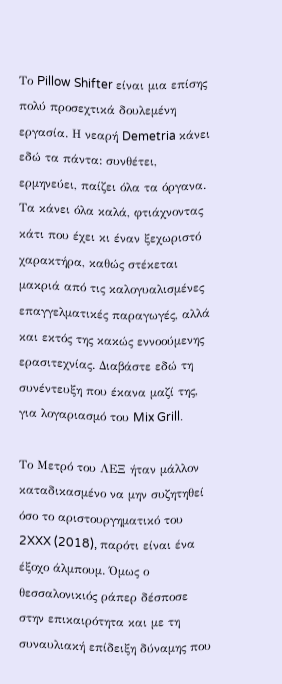Το Pillow Shifter είναι μια επίσης πολύ προσεχτικά δουλεμένη εργασία. Η νεαρή Demetria κάνει εδώ τα πάντα: συνθέτει, ερμηνεύει, παίζει όλα τα όργανα. Τα κάνει όλα καλά, φτιάχνοντας κάτι που έχει κι έναν ξεχωριστό χαρακτήρα, καθώς στέκεται μακριά από τις καλογυαλισμένες επαγγελματικές παραγωγές, αλλά και εκτός της κακώς εννοούμενης ερασιτεχνίας. Διαβάστε εδώ τη συνέντευξη που έκανα μαζί της, για λογαριασμό του Mix Grill.

Το Μετρό του ΛΕΞ ήταν μάλλον καταδικασμένο να μην συζητηθεί όσο το αριστουργηματικό του 2XXX (2018), παρότι είναι ένα έξοχο άλμπουμ. Όμως ο θεσσαλονικιός ράπερ δέσποσε στην επικαιρότητα και με τη συναυλιακή επίδειξη δύναμης που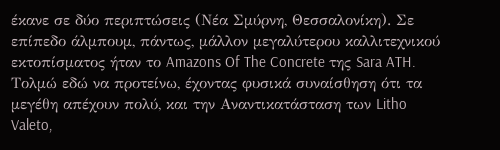έκανε σε δύο περιπτώσεις (Νέα Σμύρνη, Θεσσαλονίκη). Σε επίπεδο άλμπουμ, πάντως, μάλλον μεγαλύτερου καλλιτεχνικού εκτοπίσματος ήταν το Amazons Of The Concrete της Sara ATH. Τολμώ εδώ να προτείνω, έχοντας φυσικά συναίσθηση ότι τα μεγέθη απέχουν πολύ, και την Αναντικατάσταση των Litho Valeto,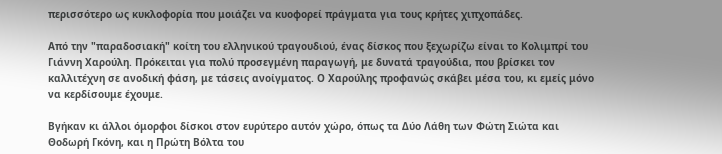περισσότερο ως κυκλοφορία που μοιάζει να κυοφορεί πράγματα για τους κρήτες χιπχοπάδες.

Από την "παραδοσιακή" κοίτη του ελληνικού τραγουδιού, ένας δίσκος που ξεχωρίζω είναι το Κολιμπρί του Γιάννη Χαρούλη. Πρόκειται για πολύ προσεγμένη παραγωγή, με δυνατά τραγούδια, που βρίσκει τον καλλιτέχνη σε ανοδική φάση, με τάσεις ανοίγματος. Ο Χαρούλης προφανώς σκάβει μέσα του, κι εμείς μόνο να κερδίσουμε έχουμε.

Βγήκαν κι άλλοι όμορφοι δίσκοι στον ευρύτερο αυτόν χώρο, όπως τα Δύο Λάθη των Φώτη Σιώτα και Θοδωρή Γκόνη, και η Πρώτη Βόλτα του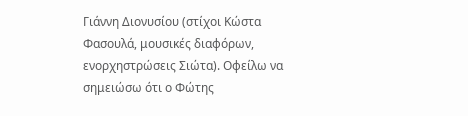Γιάννη Διονυσίου (στίχοι Κώστα Φασουλά, μουσικές διαφόρων, ενορχηστρώσεις Σιώτα). Οφείλω να σημειώσω ότι ο Φώτης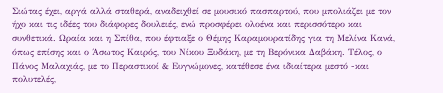Σιώτας έχει, αργά αλλά σταθερά, αναδειχθεί σε μουσικό πασπαρτού, που μπολιάζει με τον ήχο και τις ιδέες του διάφορες δουλειές, ενώ προσφέρει ολοένα και περισσότερο και συνθετικά. Ωραία και η Σπίθα, που έφτιαξε ο Θέμης Καραμουρατίδης για τη Μελίνα Κανά, όπως επίσης και ο Άσωτος Καιρός, του Νίκου Ξυδάκη, με τη Βερόνικα Δαβάκη. Τέλος, ο Πάνος Μαλαχιάς, με το Περαστικοί & Ευγνώμονες, κατέθεσε ένα ιδιαίτερα μεστό -και πολυτελές,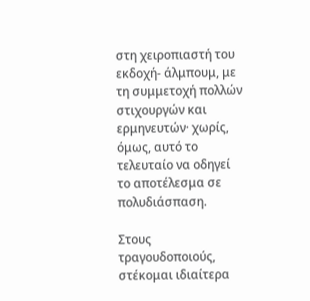στη χειροπιαστή του εκδοχή- άλμπουμ, με τη συμμετοχή πολλών στιχουργών και ερμηνευτών· χωρίς, όμως, αυτό το τελευταίο να οδηγεί το αποτέλεσμα σε πολυδιάσπαση.

Στους τραγουδοποιούς, στέκομαι ιδιαίτερα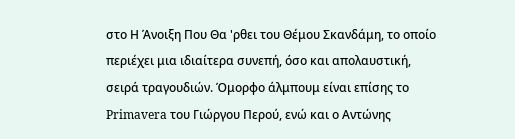στο Η Άνοιξη Που Θα 'ρθει του Θέμου Σκανδάμη, το οποίο περιέχει μια ιδιαίτερα συνεπή, όσο και απολαυστική, σειρά τραγουδιών. Όμορφo άλμπουμ είναι επίσης το Primavera του Γιώργου Περού, ενώ και ο Αντώνης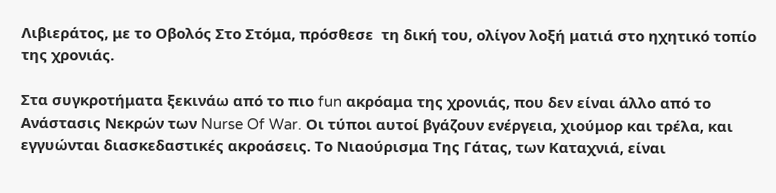Λιβιεράτος, με το Οβολός Στο Στόμα, πρόσθεσε  τη δική του, ολίγον λοξή ματιά στο ηχητικό τοπίο της χρονιάς.

Στα συγκροτήματα ξεκινάω από το πιο fun ακρόαμα της χρονιάς, που δεν είναι άλλο από το Ανάστασις Νεκρών των Nurse Of War. Οι τύποι αυτοί βγάζουν ενέργεια, χιούμορ και τρέλα, και εγγυώνται διασκεδαστικές ακροάσεις. Το Νιαούρισμα Της Γάτας, των Καταχνιά, είναι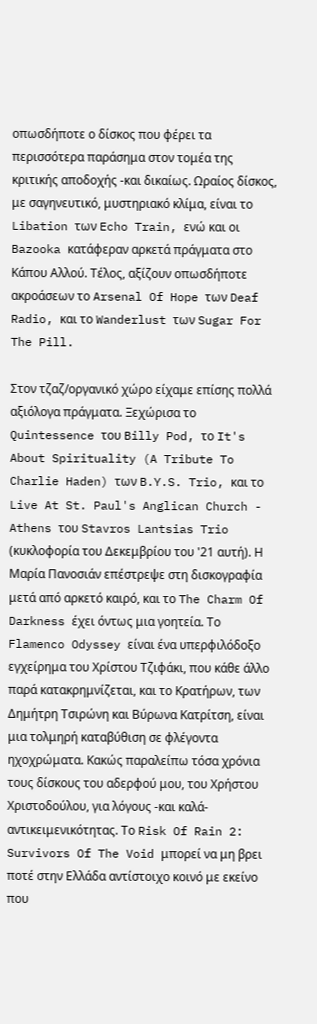οπωσδήποτε ο δίσκος που φέρει τα περισσότερα παράσημα στον τομέα της κριτικής αποδοχής -και δικαίως. Ωραίος δίσκος, με σαγηνευτικό, μυστηριακό κλίμα, είναι το Libation των Echo Train, ενώ και οι Bazooka κατάφεραν αρκετά πράγματα στο Κάπου Αλλού. Τέλος, αξίζουν οπωσδήποτε ακροάσεων το Arsenal Of Hope των Deaf Radio, και το Wanderlust των Sugar For The Pill.

Στον τζαζ/οργανικό χώρο είχαμε επίσης πολλά αξιόλογα πράγματα. Ξεχώρισα το Quintessence του Billy Pod, το It's About Spirituality (A Tribute To Charlie Haden) των B.Y.S. Trio, και το Live At St. Paul's Anglican Church - Athens του Stavros Lantsias Trio (κυκλοφορία του Δεκεμβρίου του '21 αυτή). Η Μαρία Πανοσιάν επέστρεψε στη δισκογραφία μετά από αρκετό καιρό, και το The Charm Of Darkness έχει όντως μια γοητεία. Το Flamenco Odyssey είναι ένα υπερφιλόδοξο εγχείρημα του Χρίστου Τζιφάκι, που κάθε άλλο παρά κατακρημνίζεται, και το Κρατήρων, των Δημήτρη Τσιρώνη και Βύρωνα Κατρίτση, είναι μια τολμηρή καταβύθιση σε φλέγοντα ηχοχρώματα. Κακώς παραλείπω τόσα χρόνια τους δίσκους του αδερφού μου, του Χρήστου Χριστοδούλου, για λόγους -και καλά- αντικειμενικότητας. Το Risk Of Rain 2: Survivors Of The Void μπορεί να μη βρει ποτέ στην Ελλάδα αντίστοιχο κοινό με εκείνο που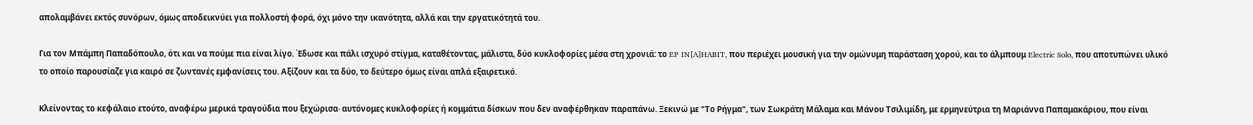απολαμβάνει εκτός συνόρων, όμως αποδεικνύει για πολλοστή φορά, όχι μόνο την ικανότητα, αλλά και την εργατικότητά του.

Για τον Μπάμπη Παπαδόπουλο, ότι και να πούμε πια είναι λίγο. Έδωσε και πάλι ισχυρό στίγμα, καταθέτοντας, μάλιστα, δύο κυκλοφορίες μέσα στη χρονιά: το EP IN[A]HABIT, που περιέχει μουσική για την ομώνυμη παράσταση χορού, και το άλμπουμ Electric Solo, που αποτυπώνει υλικό το οποίο παρουσίαζε για καιρό σε ζωντανές εμφανίσεις του. Αξίζουν και τα δύο, το δεύτερο όμως είναι απλά εξαιρετικό.

Κλείνοντας το κεφάλαιο ετούτο, αναφέρω μερικά τραγούδια που ξεχώρισα· αυτόνομες κυκλοφορίες ή κομμάτια δίσκων που δεν αναφέρθηκαν παραπάνω. Ξεκινώ με "Το Ρήγμα", των Σωκράτη Μάλαμα και Μάνου Τσιλιμίδη, με ερμηνεύτρια τη Μαριάννα Παπαμακάριου, που είναι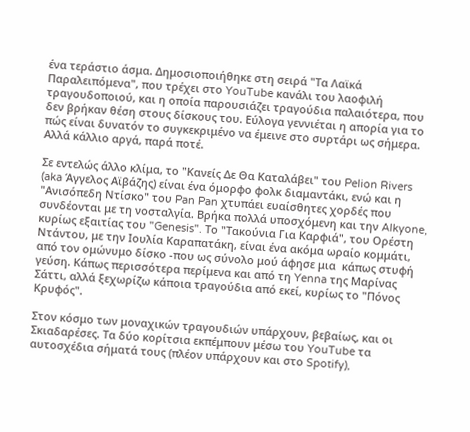ένα τεράστιο άσμα. Δημοσιοποιήθηκε στη σειρά "Τα Λαϊκά Παραλειπόμενα", που τρέχει στο YouTube κανάλι του λαοφιλή τραγουδοποιού, και η οποία παρουσιάζει τραγούδια παλαιότερα, που δεν βρήκαν θέση στους δίσκους του. Εύλογα γεννιέται η απορία για το πώς είναι δυνατόν το συγκεκριμένο να έμεινε στο συρτάρι ως σήμερα. Αλλά κάλλιο αργά, παρά ποτέ.

Σε εντελώς άλλο κλίμα, το "Κανείς Δε Θα Καταλάβει" του Pelion Rivers (aka Άγγελος Αϊβάζης) είναι ένα όμορφο φολκ διαμαντάκι, ενώ και η "Ανισόπεδη Ντίσκο" του Pan Pan χτυπάει ευαίσθητες χορδές που συνδέονται με τη νοσταλγία. Βρήκα πολλά υποσχόμενη και την Alkyone, κυρίως εξαιτίας του "Genesis". Το "Τακούνια Για Καρφιά", του Ορέστη Ντάντου, με την Ιουλία Καραπατάκη, είναι ένα ακόμα ωραίο κομμάτι, από τον ομώνυμο δίσκο -που ως σύνολο μού άφησε μια  κάπως στυφή γεύση. Κάπως περισσότερα περίμενα και από τη Yenna της Μαρίνας Σάττι, αλλά ξεχωρίζω κάποια τραγούδια από εκεί, κυρίως το "Πόνος Κρυφός".

Στον κόσμο των μοναχικών τραγουδιών υπάρχουν, βεβαίως, και οι Σκιαδαρέσες. Τα δύο κορίτσια εκπέμπουν μέσω του YouTube τα αυτοσχέδια σήματά τους (πλέον υπάρχουν και στο Spotify),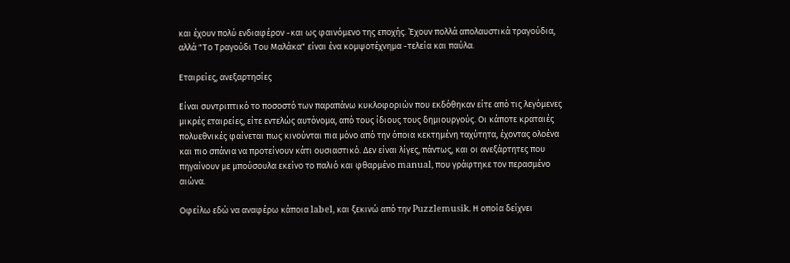και έχουν πολύ ενδιαφέρον -και ως φαινόμενο της εποχής. Έχουν πολλά απολαυστικά τραγούδια, αλλά "Το Τραγούδι Του Μαλάκα" είναι ένα κομψοτέχνημα -τελεία και παύλα.

Εταιρείες, ανεξαρτησίες

Είναι συντριπτικό το ποσοστό των παραπάνω κυκλοφοριών που εκδόθηκαν είτε από τις λεγόμενες μικρές εταιρείες, είτε εντελώς αυτόνομα, από τους ίδιους τους δημιουργούς. Οι κάποτε κραταιές πολυεθνικές φαίνεται πως κινούνται πια μόνο από την όποια κεκτημένη ταχύτητα, έχοντας ολοένα και πιο σπάνια να προτείνουν κάτι ουσιαστικό. Δεν είναι λίγες, πάντως, και οι ανεξάρτητες που πηγαίνουν με μπούσουλα εκείνο το παλιό και φθαρμένο manual, που γράφτηκε τον περασμένο αιώνα.

Οφείλω εδώ να αναφέρω κάποια label, και ξεκινώ από την Puzzlemusik. Η οποία δείχνει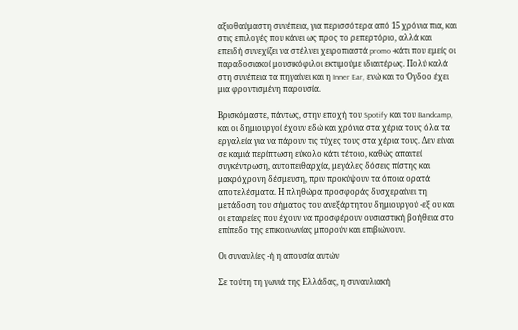αξιοθαύμαστη συνέπεια, για περισσότερα από 15 χρόνια πια, και στις επιλογές που κάνει ως προς το ρεπερτόριο, αλλά και επειδή συνεχίζει να στέλνει χειροπιαστά promo -κάτι που εμείς οι παραδοσιακοί μουσικόφιλοι εκτιμούμε ιδιαιτέρως. Πολύ καλά στη συνέπεια τα πηγαίνει και η Inner Ear, ενώ και το Όγδοο έχει μια φροντισμένη παρουσία.

Βρισκόμαστε, πάντως, στην εποχή του Spotify και του Bandcamp, και οι δημιουργοί έχουν εδώ και χρόνια στα χέρια τους όλα τα εργαλεία για να πάρουν τις τύχες τους στα χέρια τους. Δεν είναι σε καμιά περίπτωση εύκολο κάτι τέτοιο, καθώς απαιτεί συγκέντρωση, αυτοπειθαρχία, μεγάλες δόσεις πίστης και μακρόχρονη δέσμευση, πριν προκύψουν τα όποια ορατά αποτελέσματα. Η πληθώρα προσφοράς δυσχεραίνει τη μετάδοση του σήματος του ανεξάρτητου δημιουργού -εξ ου και οι εταιρείες που έχουν να προσφέρουν ουσιαστική βοήθεια στο επίπεδο της επικοινωνίας μπορούν και επιβιώνουν.

Οι συναυλίες -ή η απουσία αυτών

Σε τούτη τη γωνιά της Ελλάδας, η συναυλιακή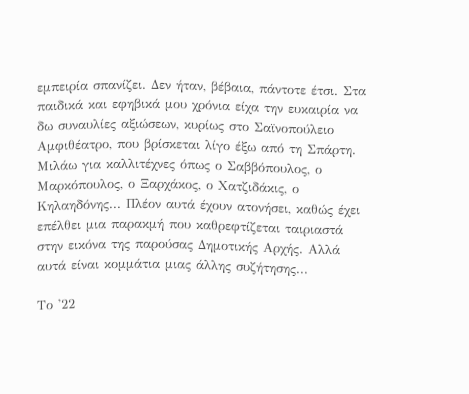εμπειρία σπανίζει. Δεν ήταν, βέβαια, πάντοτε έτσι. Στα παιδικά και εφηβικά μου χρόνια είχα την ευκαιρία να δω συναυλίες αξιώσεων, κυρίως στο Σαϊνοπούλειο Αμφιθέατρο, που βρίσκεται λίγο έξω από τη Σπάρτη. Μιλάω για καλλιτέχνες όπως ο Σαββόπουλος, ο Μαρκόπουλος, ο Ξαρχάκος, ο Χατζιδάκις, ο Κηλαηδόνης... Πλέον αυτά έχουν ατονήσει, καθώς έχει επέλθει μια παρακμή που καθρεφτίζεται ταιριαστά στην εικόνα της παρούσας Δημοτικής Αρχής. Αλλά αυτά είναι κομμάτια μιας άλλης συζήτησης...

Το '22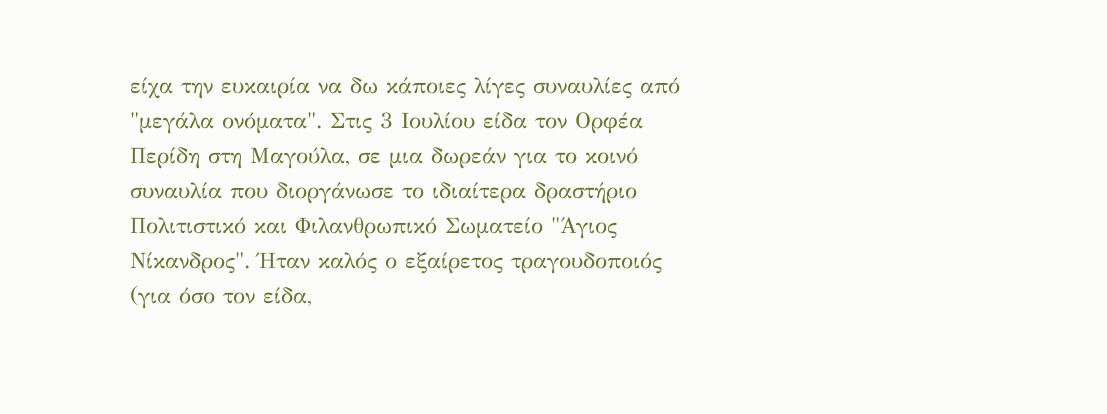είχα την ευκαιρία να δω κάποιες λίγες συναυλίες από "μεγάλα ονόματα". Στις 3 Ιουλίου είδα τον Ορφέα Περίδη στη Μαγούλα, σε μια δωρεάν για το κοινό συναυλία που διοργάνωσε το ιδιαίτερα δραστήριο Πολιτιστικό και Φιλανθρωπικό Σωματείο "Άγιος Νίκανδρος". Ήταν καλός ο εξαίρετος τραγουδοποιός (για όσο τον είδα,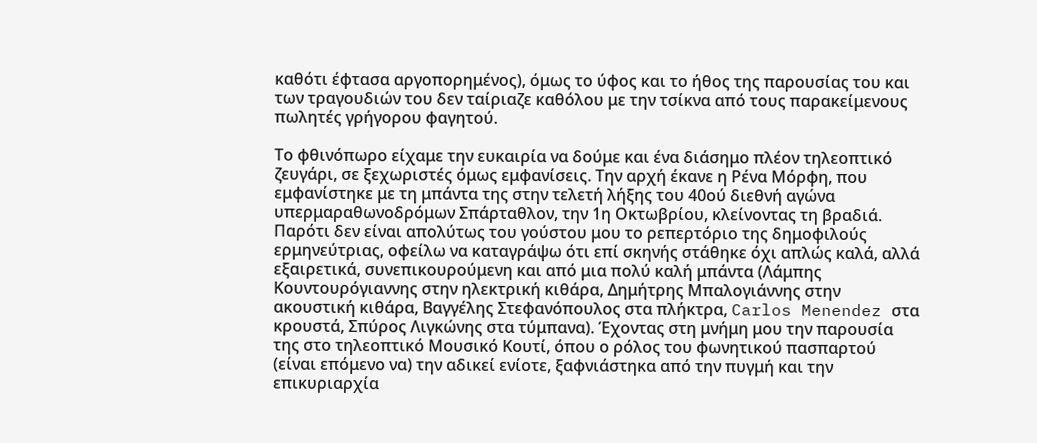καθότι έφτασα αργοπορημένος), όμως το ύφος και το ήθος της παρουσίας του και των τραγουδιών του δεν ταίριαζε καθόλου με την τσίκνα από τους παρακείμενους πωλητές γρήγορου φαγητού.

Το φθινόπωρο είχαμε την ευκαιρία να δούμε και ένα διάσημο πλέον τηλεοπτικό ζευγάρι, σε ξεχωριστές όμως εμφανίσεις. Την αρχή έκανε η Ρένα Μόρφη, που εμφανίστηκε με τη μπάντα της στην τελετή λήξης του 40ού διεθνή αγώνα υπερμαραθωνοδρόμων Σπάρταθλον, την 1η Οκτωβρίου, κλείνοντας τη βραδιά.
Παρότι δεν είναι απολύτως του γούστου μου το ρεπερτόριο της δημοφιλούς ερμηνεύτριας, οφείλω να καταγράψω ότι επί σκηνής στάθηκε όχι απλώς καλά, αλλά εξαιρετικά, συνεπικουρούμενη και από μια πολύ καλή μπάντα (Λάμπης Κουντουρόγιαννης στην ηλεκτρική κιθάρα, Δημήτρης Μπαλογιάννης στην ακουστική κιθάρα, Βαγγέλης Στεφανόπουλος στα πλήκτρα, Carlos Menendez στα κρουστά, Σπύρος Λιγκώνης στα τύμπανα). Έχοντας στη μνήμη μου την παρουσία της στο τηλεοπτικό Μουσικό Κουτί, όπου ο ρόλος του φωνητικού πασπαρτού (είναι επόμενο να) την αδικεί ενίοτε, ξαφνιάστηκα από την πυγμή και την επικυριαρχία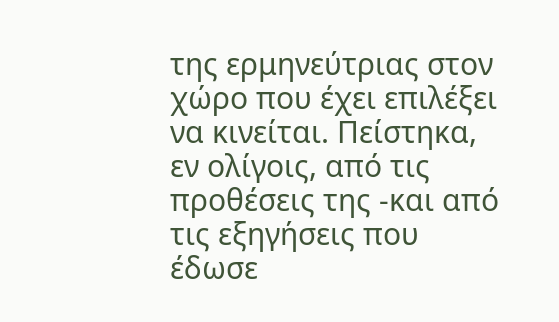της ερμηνεύτριας στον χώρο που έχει επιλέξει να κινείται. Πείστηκα, εν ολίγοις, από τις προθέσεις της -και από τις εξηγήσεις που έδωσε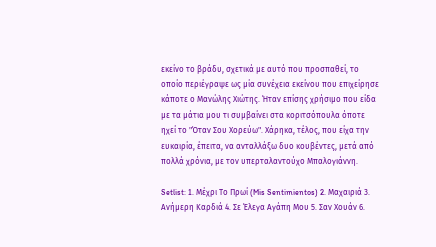εκείνο το βράδυ, σχετικά με αυτό που προσπαθεί, το οποίο περιέγραψε ως μία συνέχεια εκείνου που επιχείρησε κάποτε ο Μανώλης Χιώτης. Ήταν επίσης χρήσιμο που είδα με τα μάτια μου τι συμβαίνει στα κοριτσόπουλα όποτε ηχεί το "Όταν Σου Χορεύω". Χάρηκα, τέλος, που είχα την ευκαιρία, έπειτα, να ανταλλάξω δυο κουβέντες, μετά από πολλά χρόνια, με τον υπερταλαντούχο Μπαλογιάννη.

Setlist: 1. Μέχρι Το Πρωί (Mis Sentimientos) 2. Μαχαιριά 3. Ανήμερη Καρδιά 4. Σε Έλεγα Αγάπη Μου 5. Σαν Χουάν 6.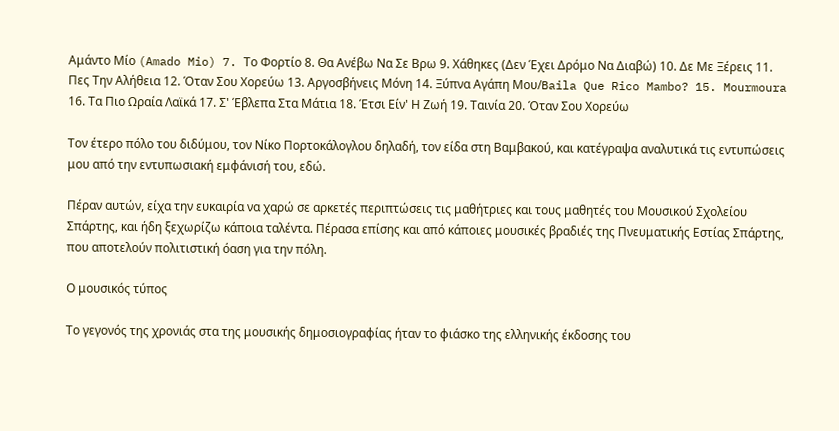Αμάντο Μίο (Amado Mio) 7. Το Φορτίο 8. Θα Ανέβω Να Σε Βρω 9. Χάθηκες (Δεν Έχει Δρόμο Να Διαβώ) 10. Δε Με Ξέρεις 11. Πες Την Αλήθεια 12. Όταν Σου Χορεύω 13. Αργοσβήνεις Μόνη 14. Ξύπνα Αγάπη Μου/Baila Que Rico Mambo? 15. Mourmoura 16. Τα Πιο Ωραία Λαϊκά 17. Σ' Έβλεπα Στα Μάτια 18. Έτσι Είν' Η Ζωή 19. Ταινία 20. Όταν Σου Χορεύω

Τον έτερο πόλο του διδύμου, τον Νίκο Πορτοκάλογλου δηλαδή, τον είδα στη Βαμβακού, και κατέγραψα αναλυτικά τις εντυπώσεις μου από την εντυπωσιακή εμφάνισή του, εδώ.

Πέραν αυτών, είχα την ευκαιρία να χαρώ σε αρκετές περιπτώσεις τις μαθήτριες και τους μαθητές του Μουσικού Σχολείου Σπάρτης, και ήδη ξεχωρίζω κάποια ταλέντα. Πέρασα επίσης και από κάποιες μουσικές βραδιές της Πνευματικής Εστίας Σπάρτης, που αποτελούν πολιτιστική όαση για την πόλη.

Ο μουσικός τύπος

Το γεγονός της χρονιάς στα της μουσικής δημοσιογραφίας ήταν το φιάσκο της ελληνικής έκδοσης του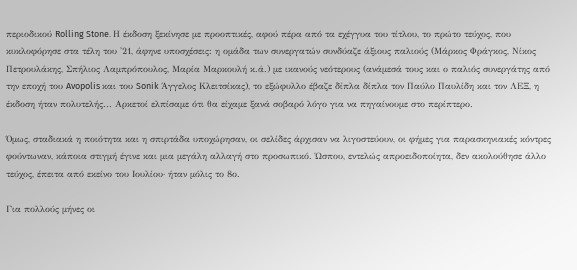περιοδικού Rolling Stone. Η έκδοση ξεκίνησε με προοπτικές, αφού πέρα από τα εχέγγυα του τίτλου, το πρώτο τεύχος, που κυκλοφόρησε στα τέλη του '21, άφηνε υποσχέσεις: η ομάδα των συνεργατών συνδύαζε άξιους παλιούς (Μάρκος Φράγκος, Νίκος Πετρουλάκης, Σπήλιος Λαμπρόπουλος, Μαρία Μαρκουλή κ.ά.) με ικανούς νεότερους (ανάμεσά τους και ο παλιός συνεργάτης από την εποχή του Avopolis και του Sonik Άγγελος Κλειτσίκας), το εξώφυλλο έβαζε δίπλα δίπλα τον Παύλο Παυλίδη και τον ΛΕΞ, η έκδοση ήταν πολυτελής... Αρκετοί ελπίσαμε ότι θα είχαμε ξανά σοβαρό λόγο για να πηγαίνουμε στο περίπτερο.

Όμως, σταδιακά η ποιότητα και η σπιρτάδα υποχώρησαν, οι σελίδες άρχισαν να λιγοστεύουν, οι φήμες για παρασκηνιακές κόντρες φούντωναν, κάποια στιγμή έγινε και μια μεγάλη αλλαγή στο προσωπικό. Ώσπου, εντελώς απροειδοποίητα, δεν ακολούθησε άλλο τεύχος, έπειτα από εκείνο του Ιουλίου· ήταν μόλις το 8ο.

Για πολλούς μήνες οι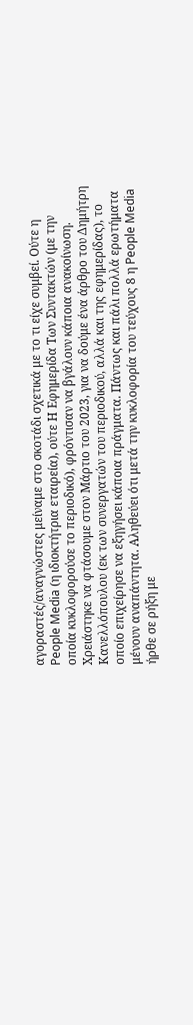αγοραστές/αναγνώστες μείναμε στο σκοτάδι σχετικά με το τι είχε συμβεί. Ούτε η People Media (η ιδιοκτήτρια εταιρεία), ούτε Η Εφημερίδα Των Συντακτών (με την οποία κυκλοφορούσε το περιοδικό), φρόντισαν να βγάλουν κάποια ανακοίνωση. Χρειάστηκε να φτάσουμε στον Μάρτιο του 2023, για να δούμε ένα άρθρο του Δημήτρη Κανελλόπουλου (εκ των συνεργατών του περιοδικού, αλλά και της εφημερίδας), το οποίο επιχείρησε να εξηγήσει κάποια πράγματα. Πάντως και πάλι πολλά ερωτήματα μένουν αναπάντητα. Αληθεύει ότι μετά την κυκλοφορία του τεύχους 8 η People Media ήρθε σε ρήξη με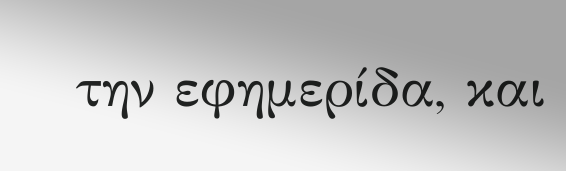την εφημερίδα, και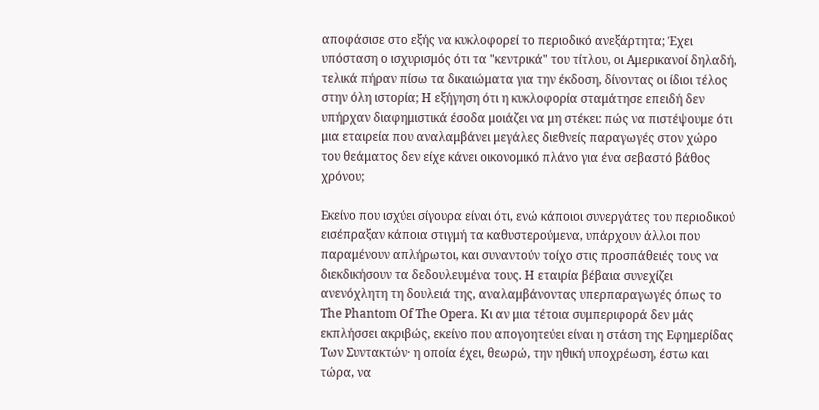αποφάσισε στο εξής να κυκλοφορεί το περιοδικό ανεξάρτητα; Έχει υπόσταση ο ισχυρισμός ότι τα "κεντρικά" του τίτλου, οι Αμερικανοί δηλαδή, τελικά πήραν πίσω τα δικαιώματα για την έκδοση, δίνοντας οι ίδιοι τέλος στην όλη ιστορία; Η εξήγηση ότι η κυκλοφορία σταμάτησε επειδή δεν υπήρχαν διαφημιστικά έσοδα μοιάζει να μη στέκει: πώς να πιστέψουμε ότι μια εταιρεία που αναλαμβάνει μεγάλες διεθνείς παραγωγές στον χώρο του θεάματος δεν είχε κάνει οικονομικό πλάνο για ένα σεβαστό βάθος χρόνου;

Εκείνο που ισχύει σίγουρα είναι ότι, ενώ κάποιοι συνεργάτες του περιοδικού εισέπραξαν κάποια στιγμή τα καθυστερούμενα, υπάρχουν άλλοι που παραμένουν απλήρωτοι, και συναντούν τοίχο στις προσπάθειές τους να διεκδικήσουν τα δεδουλευμένα τους. Η εταιρία βέβαια συνεχίζει ανενόχλητη τη δουλειά της, αναλαμβάνοντας υπερπαραγωγές όπως το The Phantom Of The Opera. Κι αν μια τέτοια συμπεριφορά δεν μάς εκπλήσσει ακριβώς, εκείνο που απογοητεύει είναι η στάση της Εφημερίδας Των Συντακτών· η οποία έχει, θεωρώ, την ηθική υποχρέωση, έστω και τώρα, να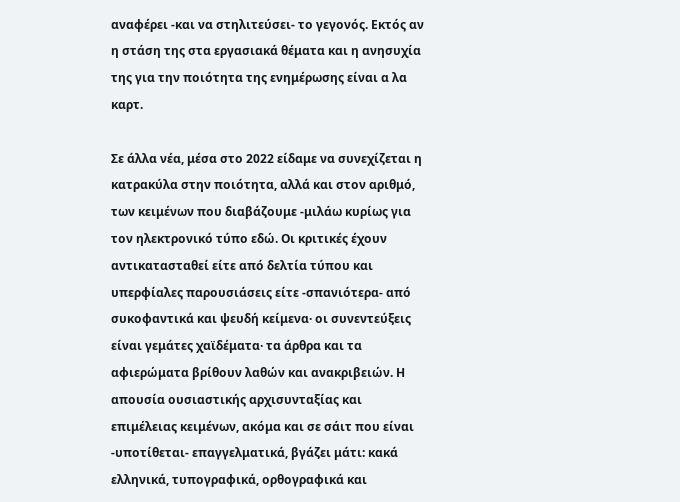αναφέρει -και να στηλιτεύσει- το γεγονός. Εκτός αν η στάση της στα εργασιακά θέματα και η ανησυχία της για την ποιότητα της ενημέρωσης είναι α λα καρτ.

Σε άλλα νέα, μέσα στο 2022 είδαμε να συνεχίζεται η κατρακύλα στην ποιότητα, αλλά και στον αριθμό, των κειμένων που διαβάζουμε -μιλάω κυρίως για τον ηλεκτρονικό τύπο εδώ. Οι κριτικές έχουν αντικατασταθεί είτε από δελτία τύπου και υπερφίαλες παρουσιάσεις είτε -σπανιότερα- από συκοφαντικά και ψευδή κείμενα· οι συνεντεύξεις είναι γεμάτες χαϊδέματα· τα άρθρα και τα αφιερώματα βρίθουν λαθών και ανακριβειών. Η απουσία ουσιαστικής αρχισυνταξίας και επιμέλειας κειμένων, ακόμα και σε σάιτ που είναι -υποτίθεται- επαγγελματικά, βγάζει μάτι: κακά ελληνικά, τυπογραφικά, ορθογραφικά και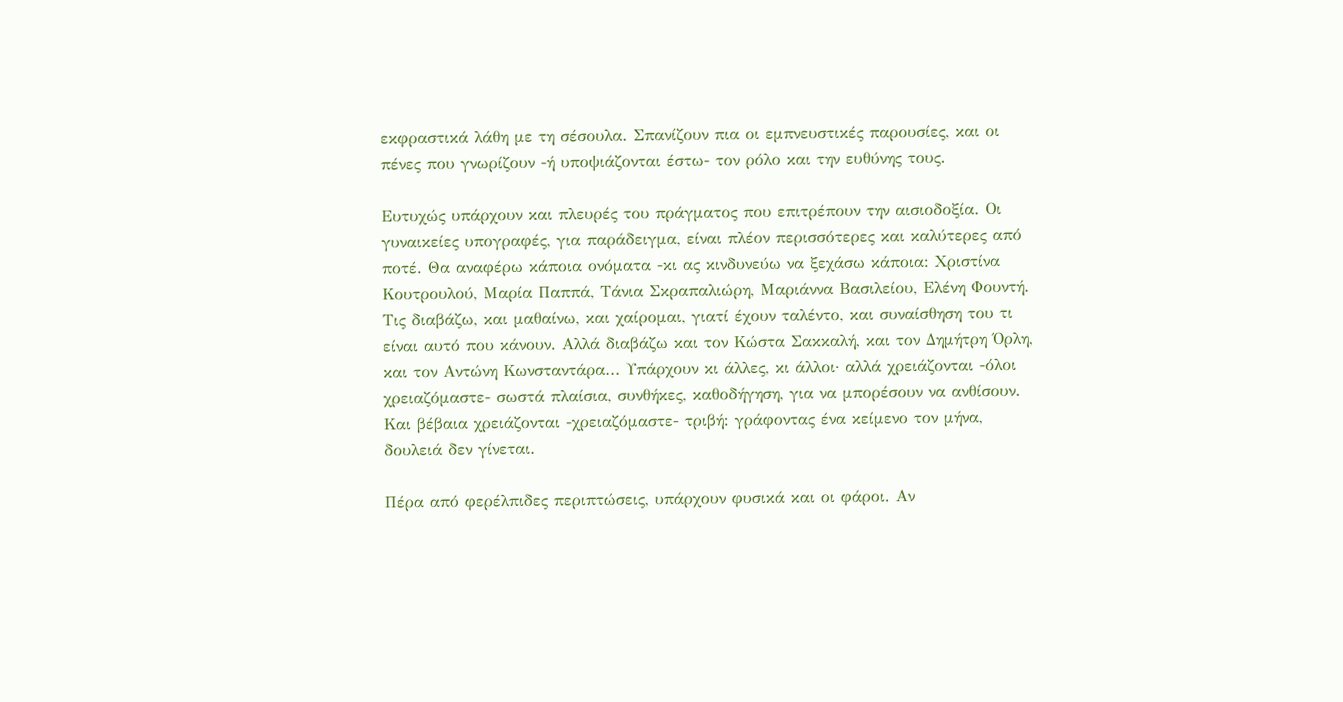εκφραστικά λάθη με τη σέσουλα. Σπανίζουν πια οι εμπνευστικές παρουσίες, και οι πένες που γνωρίζουν -ή υποψιάζονται έστω- τον ρόλο και την ευθύνης τους.

Ευτυχώς υπάρχουν και πλευρές του πράγματος που επιτρέπουν την αισιοδοξία. Οι γυναικείες υπογραφές, για παράδειγμα, είναι πλέον περισσότερες και καλύτερες από ποτέ. Θα αναφέρω κάποια ονόματα -κι ας κινδυνεύω να ξεχάσω κάποια: Χριστίνα Κουτρουλού, Μαρία Παππά, Τάνια Σκραπαλιώρη, Μαριάννα Βασιλείου, Ελένη Φουντή. Τις διαβάζω, και μαθαίνω, και χαίρομαι, γιατί έχουν ταλέντο, και συναίσθηση του τι είναι αυτό που κάνουν. Αλλά διαβάζω και τον Κώστα Σακκαλή, και τον Δημήτρη Όρλη, και τον Αντώνη Κωνσταντάρα... Υπάρχουν κι άλλες, κι άλλοι· αλλά χρειάζονται -όλοι χρειαζόμαστε- σωστά πλαίσια, συνθήκες, καθοδήγηση, για να μπορέσουν να ανθίσουν. Και βέβαια χρειάζονται -χρειαζόμαστε- τριβή: γράφοντας ένα κείμενο τον μήνα, δουλειά δεν γίνεται.

Πέρα από φερέλπιδες περιπτώσεις, υπάρχουν φυσικά και οι φάροι. Αν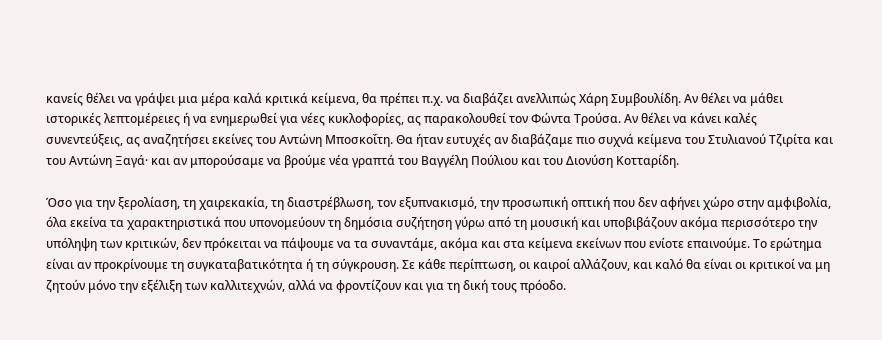κανείς θέλει να γράψει μια μέρα καλά κριτικά κείμενα, θα πρέπει π.χ. να διαβάζει ανελλιπώς Χάρη Συμβουλίδη. Αν θέλει να μάθει ιστορικές λεπτομέρειες ή να ενημερωθεί για νέες κυκλοφορίες, ας παρακολουθεί τον Φώντα Τρούσα. Αν θέλει να κάνει καλές συνεντεύξεις, ας αναζητήσει εκείνες του Αντώνη Μποσκοΐτη. Θα ήταν ευτυχές αν διαβάζαμε πιο συχνά κείμενα του Στυλιανού Τζιρίτα και του Αντώνη Ξαγά· και αν μπορούσαμε να βρούμε νέα γραπτά του Βαγγέλη Πούλιου και του Διονύση Κοτταρίδη.

Όσο για την ξερολίαση, τη χαιρεκακία, τη διαστρέβλωση, τον εξυπνακισμό, την προσωπική οπτική που δεν αφήνει χώρο στην αμφιβολία, όλα εκείνα τα χαρακτηριστικά που υπονομεύουν τη δημόσια συζήτηση γύρω από τη μουσική και υποβιβάζουν ακόμα περισσότερο την υπόληψη των κριτικών, δεν πρόκειται να πάψουμε να τα συναντάμε, ακόμα και στα κείμενα εκείνων που ενίοτε επαινούμε. Το ερώτημα είναι αν προκρίνουμε τη συγκαταβατικότητα ή τη σύγκρουση. Σε κάθε περίπτωση, οι καιροί αλλάζουν, και καλό θα είναι οι κριτικοί να μη ζητούν μόνο την εξέλιξη των καλλιτεχνών, αλλά να φροντίζουν και για τη δική τους πρόοδο.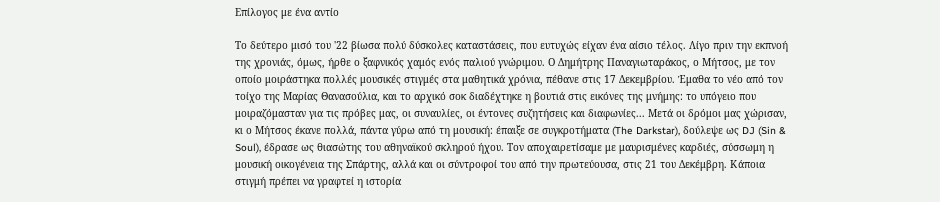Επίλογος με ένα αντίο

Το δεύτερο μισό του '22 βίωσα πολύ δύσκολες καταστάσεις, που ευτυχώς είχαν ένα αίσιο τέλος. Λίγο πριν την εκπνοή της χρονιάς, όμως, ήρθε ο ξαφνικός χαμός ενός παλιού γνώριμου. Ο Δημήτρης Παναγιωταράκος, ο Μήτσος, με τον οποίο μοιράστηκα πολλές μουσικές στιγμές στα μαθητικά χρόνια, πέθανε στις 17 Δεκεμβρίου. Έμαθα το νέο από τον τοίχο της Μαρίας Θανασούλια, και το αρχικό σοκ διαδέχτηκε η βουτιά στις εικόνες της μνήμης: το υπόγειο που μοιραζόμασταν για τις πρόβες μας, οι συναυλίες, οι έντονες συζητήσεις και διαφωνίες... Μετά οι δρόμοι μας χώρισαν, κι ο Μήτσος έκανε πολλά, πάντα γύρω από τη μουσική: έπαιξε σε συγκροτήματα (The Darkstar), δούλεψε ως DJ (Sin & Soul), έδρασε ως θιασώτης του αθηναϊκού σκληρού ήχου. Τον αποχαιρετίσαμε με μαυρισμένες καρδιές, σύσσωμη η μουσική οικογένεια της Σπάρτης, αλλά και οι σύντροφοί του από την πρωτεύουσα, στις 21 του Δεκέμβρη. Κάποια στιγμή πρέπει να γραφτεί η ιστορία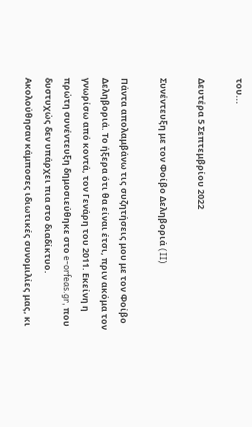του...

Δευτέρα 5 Σεπτεμβρίου 2022

Συνέντευξη με τον Φοίβο Δεληβοριά (II)

Πάντα απολαμβάνω τις συζητήσεις μου με τον Φοίβο Δεληβοριά. Το ήξερα ότι θα είναι έτσι, πριν ακόμα τον γνωρίσω από κοντά, τον Γενάρη του 2011. Εκείνη η πρώτη συνέντευξη δημοσιεύθηκε στο e-orfeas.gr, που δυστυχώς δεν υπάρχει πια στο διαδίκτυο. Ακολούθησαν κάμποσες ιδιωτικές συνομιλίες μας, κι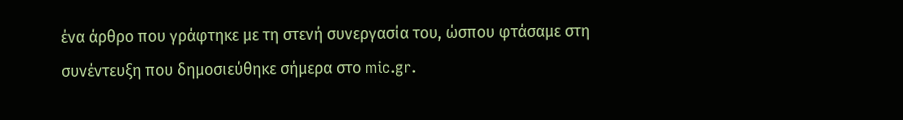ένα άρθρο που γράφτηκε με τη στενή συνεργασία του, ώσπου φτάσαμε στη συνέντευξη που δημοσιεύθηκε σήμερα στο mic.gr.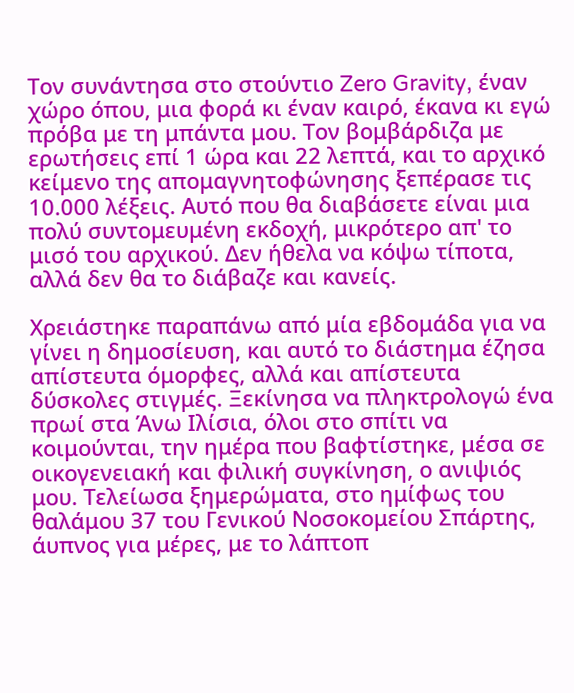Τον συνάντησα στο στούντιο Zero Gravity, έναν χώρο όπου, μια φορά κι έναν καιρό, έκανα κι εγώ πρόβα με τη μπάντα μου. Τον βομβάρδιζα με ερωτήσεις επί 1 ώρα και 22 λεπτά, και το αρχικό κείμενο της απομαγνητοφώνησης ξεπέρασε τις 10.000 λέξεις. Αυτό που θα διαβάσετε είναι μια πολύ συντομευμένη εκδοχή, μικρότερο απ' το μισό του αρχικού. Δεν ήθελα να κόψω τίποτα, αλλά δεν θα το διάβαζε και κανείς.

Χρειάστηκε παραπάνω από μία εβδομάδα για να γίνει η δημοσίευση, και αυτό το διάστημα έζησα απίστευτα όμορφες, αλλά και απίστευτα δύσκολες στιγμές. Ξεκίνησα να πληκτρολογώ ένα πρωί στα Άνω Ιλίσια, όλοι στο σπίτι να κοιμούνται, την ημέρα που βαφτίστηκε, μέσα σε οικογενειακή και φιλική συγκίνηση, ο ανιψιός μου. Τελείωσα ξημερώματα, στο ημίφως του θαλάμου 37 του Γενικού Νοσοκομείου Σπάρτης, άυπνος για μέρες, με το λάπτοπ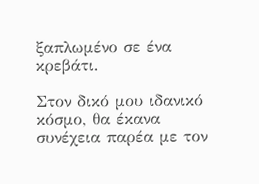ξαπλωμένο σε ένα κρεβάτι.

Στον δικό μου ιδανικό κόσμο, θα έκανα συνέχεια παρέα με τον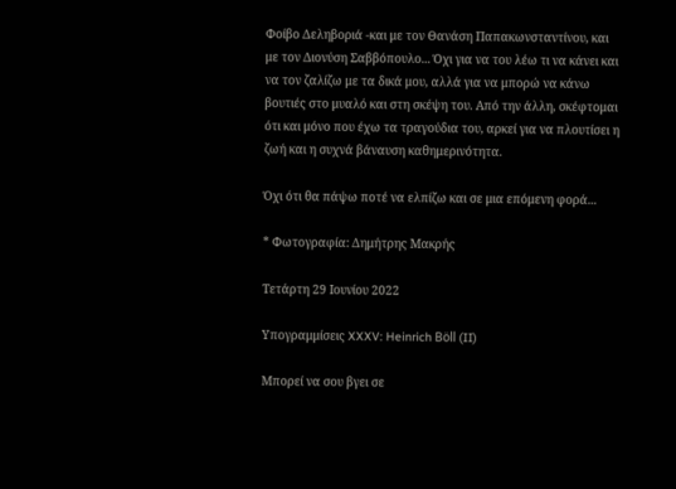Φοίβο Δεληβοριά -και με τον Θανάση Παπακωνσταντίνου, και με τον Διονύση Σαββόπουλο... Όχι για να του λέω τι να κάνει και να τον ζαλίζω με τα δικά μου, αλλά για να μπορώ να κάνω βουτιές στο μυαλό και στη σκέψη του. Από την άλλη, σκέφτομαι ότι και μόνο που έχω τα τραγούδια του, αρκεί για να πλουτίσει η ζωή και η συχνά βάναυση καθημερινότητα.

Όχι ότι θα πάψω ποτέ να ελπίζω και σε μια επόμενη φορά...

* Φωτογραφία: Δημήτρης Μακρής

Τετάρτη 29 Ιουνίου 2022

Υπογραμμίσεις XXXV: Heinrich Böll (II)

Μπορεί να σου βγει σε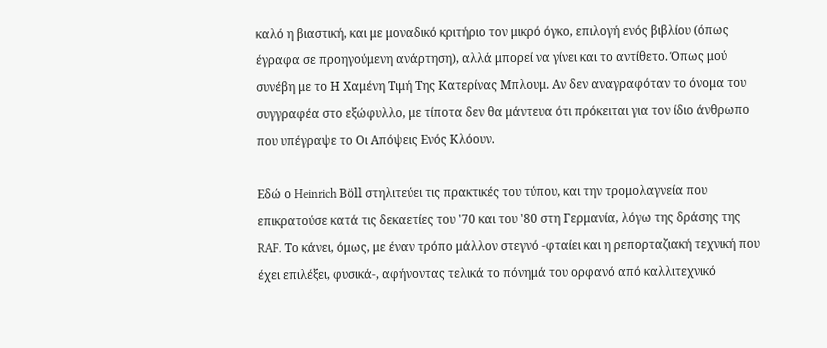καλό η βιαστική, και με μοναδικό κριτήριο τον μικρό όγκο, επιλογή ενός βιβλίου (όπως έγραφα σε προηγούμενη ανάρτηση), αλλά μπορεί να γίνει και το αντίθετο. Όπως μού συνέβη με το Η Χαμένη Τιμή Της Κατερίνας Μπλουμ. Αν δεν αναγραφόταν το όνομα του συγγραφέα στο εξώφυλλο, με τίποτα δεν θα μάντευα ότι πρόκειται για τον ίδιο άνθρωπο που υπέγραψε το Οι Απόψεις Ενός Κλόουν.

Εδώ ο Heinrich Böll στηλιτεύει τις πρακτικές του τύπου, και την τρομολαγνεία που επικρατούσε κατά τις δεκαετίες του '70 και του '80 στη Γερμανία, λόγω της δράσης της RAF. Το κάνει, όμως, με έναν τρόπο μάλλον στεγνό -φταίει και η ρεπορταζιακή τεχνική που έχει επιλέξει, φυσικά-, αφήνοντας τελικά το πόνημά του ορφανό από καλλιτεχνικό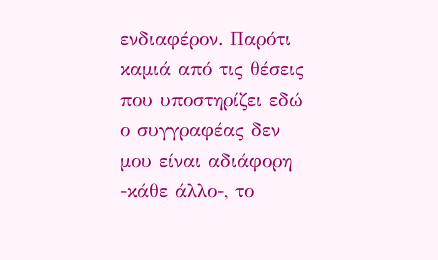ενδιαφέρον. Παρότι καμιά από τις θέσεις που υποστηρίζει εδώ ο συγγραφέας δεν μου είναι αδιάφορη -κάθε άλλο-, το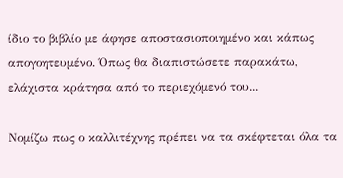ίδιο το βιβλίο με άφησε αποστασιοποιημένο και κάπως απογοητευμένο. Όπως θα διαπιστώσετε παρακάτω, ελάχιστα κράτησα από το περιεχόμενό του...

Νομίζω πως ο καλλιτέχνης πρέπει να τα σκέφτεται όλα τα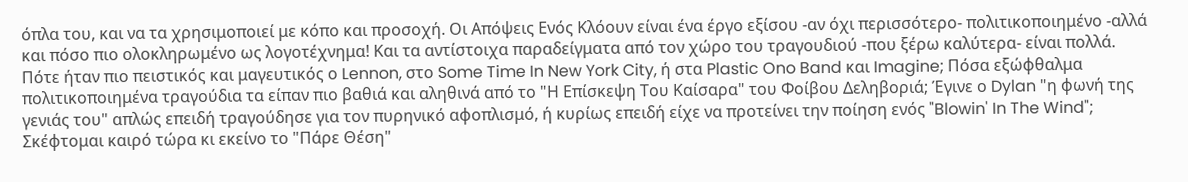όπλα του, και να τα χρησιμοποιεί με κόπο και προσοχή. Οι Απόψεις Ενός Κλόουν είναι ένα έργο εξίσου -αν όχι περισσότερο- πολιτικοποιημένο -αλλά και πόσο πιο ολοκληρωμένο ως λογοτέχνημα! Και τα αντίστοιχα παραδείγματα από τον χώρο του τραγουδιού -που ξέρω καλύτερα- είναι πολλά. Πότε ήταν πιο πειστικός και μαγευτικός ο Lennon, στο Some Time In New York City, ή στα Plastic Ono Band και Imagine; Πόσα εξώφθαλμα πολιτικοποιημένα τραγούδια τα είπαν πιο βαθιά και αληθινά από το "Η Επίσκεψη Του Καίσαρα" του Φοίβου Δεληβοριά; Έγινε ο Dylan "η φωνή της γενιάς του" απλώς επειδή τραγούδησε για τον πυρηνικό αφοπλισμό, ή κυρίως επειδή είχε να προτείνει την ποίηση ενός "Blowin' In The Wind"; Σκέφτομαι καιρό τώρα κι εκείνο το "Πάρε Θέση"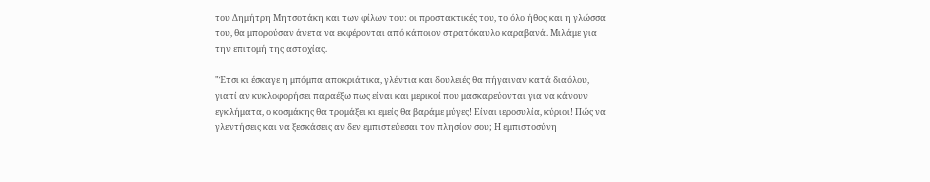του Δημήτρη Μητσοτάκη και των φίλων του: οι προστακτικές του, το όλο ήθος και η γλώσσα του, θα μπορούσαν άνετα να εκφέρονται από κάποιον στρατόκαυλο καραβανά. Μιλάμε για την επιτομή της αστοχίας.

"Έτσι κι έσκαγε η μπόμπα αποκριάτικα, γλέντια και δουλειές θα πήγαιναν κατά διαόλου, γιατί αν κυκλοφορήσει παραέξω πως είναι και μερικοί που μασκαρεύονται για να κάνουν εγκλήματα, ο κοσμάκης θα τρομάξει κι εμείς θα βαράμε μύγες! Είναι ιεροσυλία, κύριοι! Πώς να γλεντήσεις και να ξεσκάσεις αν δεν εμπιστεύεσαι τον πλησίον σου; Η εμπιστοσύνη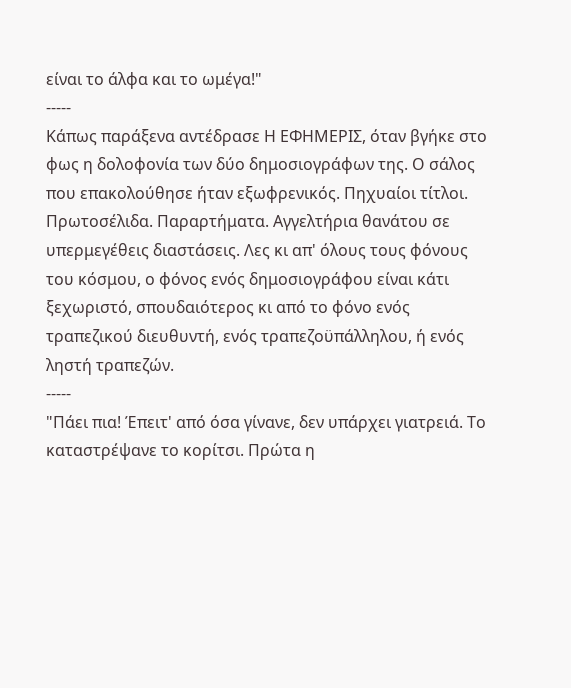είναι το άλφα και το ωμέγα!"
-----
Κάπως παράξενα αντέδρασε Η ΕΦΗΜΕΡΙΣ, όταν βγήκε στο φως η δολοφονία των δύο δημοσιογράφων της. Ο σάλος που επακολούθησε ήταν εξωφρενικός. Πηχυαίοι τίτλοι. Πρωτοσέλιδα. Παραρτήματα. Αγγελτήρια θανάτου σε υπερμεγέθεις διαστάσεις. Λες κι απ' όλους τους φόνους του κόσμου, ο φόνος ενός δημοσιογράφου είναι κάτι ξεχωριστό, σπουδαιότερος κι από το φόνο ενός τραπεζικού διευθυντή, ενός τραπεζοϋπάλληλου, ή ενός ληστή τραπεζών.
-----
"Πάει πια! Έπειτ' από όσα γίνανε, δεν υπάρχει γιατρειά. Το καταστρέψανε το κορίτσι. Πρώτα η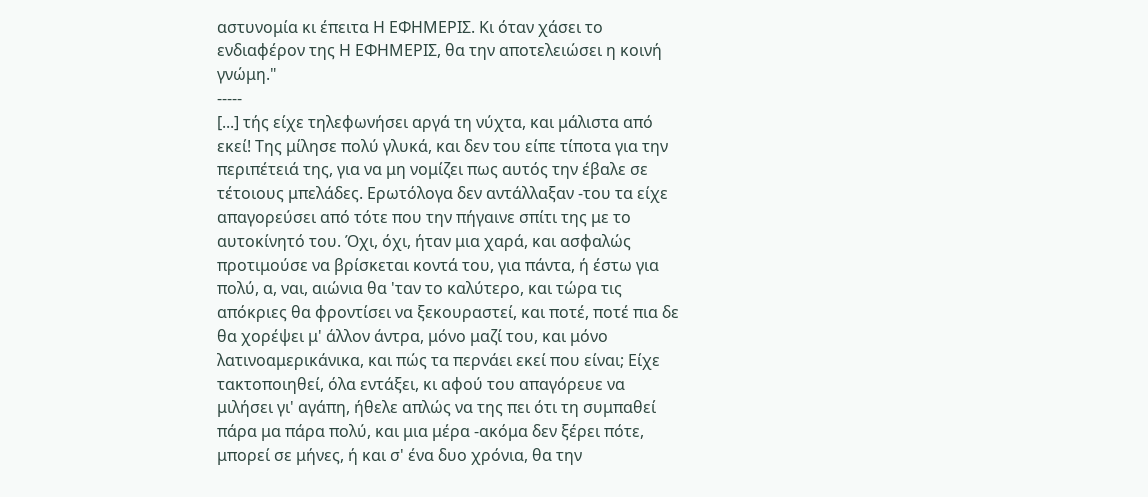αστυνομία κι έπειτα Η ΕΦΗΜΕΡΙΣ. Κι όταν χάσει το ενδιαφέρον της Η ΕΦΗΜΕΡΙΣ, θα την αποτελειώσει η κοινή γνώμη."
-----
[...] τής είχε τηλεφωνήσει αργά τη νύχτα, και μάλιστα από εκεί! Της μίλησε πολύ γλυκά, και δεν του είπε τίποτα για την περιπέτειά της, για να μη νομίζει πως αυτός την έβαλε σε τέτοιους μπελάδες. Ερωτόλογα δεν αντάλλαξαν -του τα είχε απαγορεύσει από τότε που την πήγαινε σπίτι της με το αυτοκίνητό του. Όχι, όχι, ήταν μια χαρά, και ασφαλώς προτιμούσε να βρίσκεται κοντά του, για πάντα, ή έστω για πολύ, α, ναι, αιώνια θα 'ταν το καλύτερο, και τώρα τις απόκριες θα φροντίσει να ξεκουραστεί, και ποτέ, ποτέ πια δε θα χορέψει μ' άλλον άντρα, μόνο μαζί του, και μόνο λατινοαμερικάνικα, και πώς τα περνάει εκεί που είναι; Είχε τακτοποιηθεί, όλα εντάξει, κι αφού του απαγόρευε να μιλήσει γι' αγάπη, ήθελε απλώς να της πει ότι τη συμπαθεί πάρα μα πάρα πολύ, και μια μέρα -ακόμα δεν ξέρει πότε, μπορεί σε μήνες, ή και σ' ένα δυο χρόνια, θα την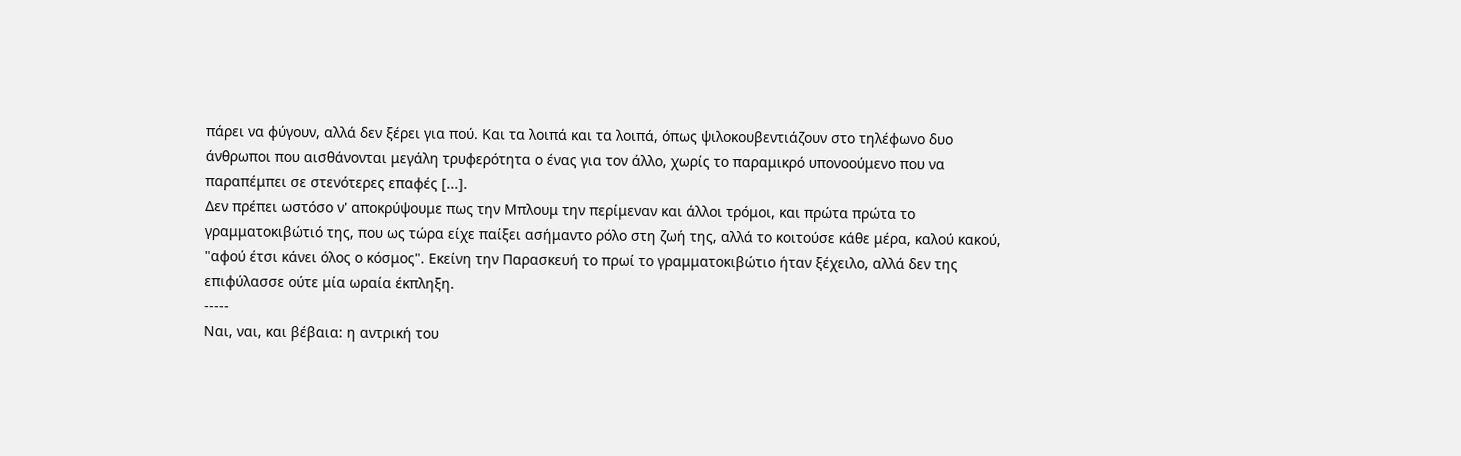πάρει να φύγουν, αλλά δεν ξέρει για πού. Και τα λοιπά και τα λοιπά, όπως ψιλοκουβεντιάζουν στο τηλέφωνο δυο άνθρωποι που αισθάνονται μεγάλη τρυφερότητα ο ένας για τον άλλο, χωρίς το παραμικρό υπονοούμενο που να παραπέμπει σε στενότερες επαφές [...].
Δεν πρέπει ωστόσο ν' αποκρύψουμε πως την Μπλουμ την περίμεναν και άλλοι τρόμοι, και πρώτα πρώτα το γραμματοκιβώτιό της, που ως τώρα είχε παίξει ασήμαντο ρόλο στη ζωή της, αλλά το κοιτούσε κάθε μέρα, καλού κακού, "αφού έτσι κάνει όλος ο κόσμος". Εκείνη την Παρασκευή το πρωί το γραμματοκιβώτιο ήταν ξέχειλο, αλλά δεν της επιφύλασσε ούτε μία ωραία έκπληξη.
-----
Ναι, ναι, και βέβαια: η αντρική του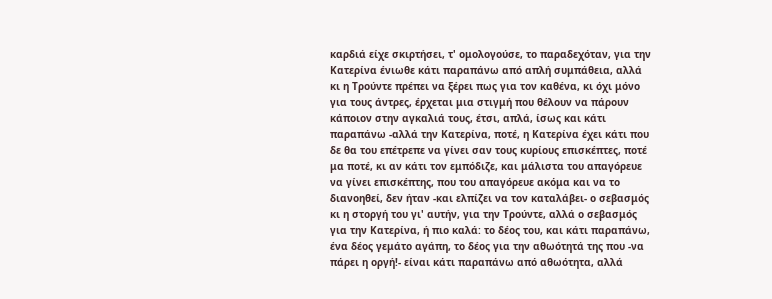καρδιά είχε σκιρτήσει, τ' ομολογούσε, το παραδεχόταν, για την Κατερίνα ένιωθε κάτι παραπάνω από απλή συμπάθεια, αλλά κι η Τρούντε πρέπει να ξέρει πως για τον καθένα, κι όχι μόνο για τους άντρες, έρχεται μια στιγμή που θέλουν να πάρουν κάποιον στην αγκαλιά τους, έτσι, απλά, ίσως και κάτι παραπάνω -αλλά την Κατερίνα, ποτέ, η Κατερίνα έχει κάτι που δε θα του επέτρεπε να γίνει σαν τους κυρίους επισκέπτες, ποτέ μα ποτέ, κι αν κάτι τον εμπόδιζε, και μάλιστα του απαγόρευε να γίνει επισκέπτης, που του απαγόρευε ακόμα και να το διανοηθεί, δεν ήταν -και ελπίζει να τον καταλάβει- ο σεβασμός κι η στοργή του γι' αυτήν, για την Τρούντε, αλλά ο σεβασμός για την Κατερίνα, ή πιο καλά: το δέος του, και κάτι παραπάνω, ένα δέος γεμάτο αγάπη, το δέος για την αθωότητά της που -να πάρει η οργή!- είναι κάτι παραπάνω από αθωότητα, αλλά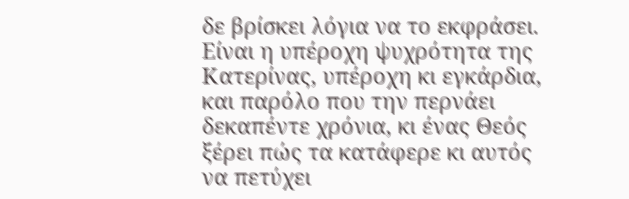δε βρίσκει λόγια να το εκφράσει. Είναι η υπέροχη ψυχρότητα της Κατερίνας, υπέροχη κι εγκάρδια, και παρόλο που την περνάει δεκαπέντε χρόνια, κι ένας Θεός ξέρει πώς τα κατάφερε κι αυτός να πετύχει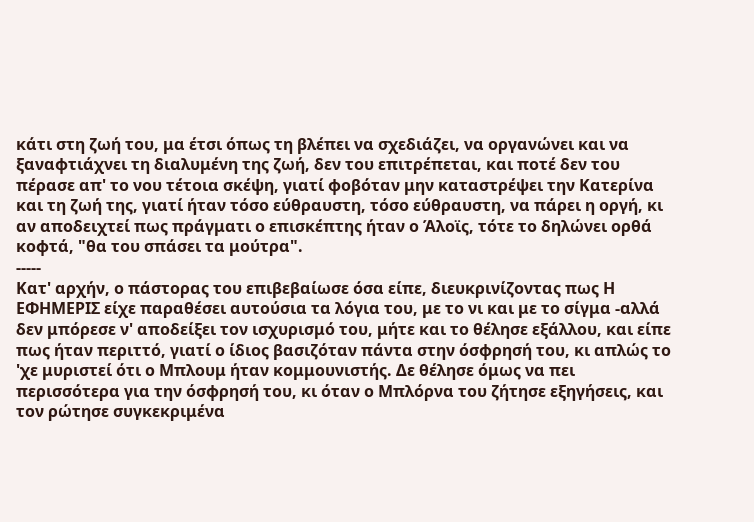κάτι στη ζωή του, μα έτσι όπως τη βλέπει να σχεδιάζει, να οργανώνει και να ξαναφτιάχνει τη διαλυμένη της ζωή, δεν του επιτρέπεται, και ποτέ δεν του πέρασε απ' το νου τέτοια σκέψη, γιατί φοβόταν μην καταστρέψει την Κατερίνα και τη ζωή της, γιατί ήταν τόσο εύθραυστη, τόσο εύθραυστη, να πάρει η οργή, κι αν αποδειχτεί πως πράγματι ο επισκέπτης ήταν ο Άλοϊς, τότε το δηλώνει ορθά κοφτά, "θα του σπάσει τα μούτρα".
-----
Κατ' αρχήν, ο πάστορας του επιβεβαίωσε όσα είπε, διευκρινίζοντας πως Η ΕΦΗΜΕΡΙΣ είχε παραθέσει αυτούσια τα λόγια του, με το νι και με το σίγμα -αλλά δεν μπόρεσε ν' αποδείξει τον ισχυρισμό του, μήτε και το θέλησε εξάλλου, και είπε πως ήταν περιττό, γιατί ο ίδιος βασιζόταν πάντα στην όσφρησή του, κι απλώς το 'χε μυριστεί ότι ο Μπλουμ ήταν κομμουνιστής. Δε θέλησε όμως να πει περισσότερα για την όσφρησή του, κι όταν ο Μπλόρνα του ζήτησε εξηγήσεις, και τον ρώτησε συγκεκριμένα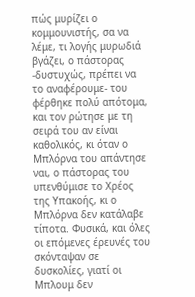πώς μυρίζει ο κομμουνιστής, σα να λέμε, τι λογής μυρωδιά βγάζει, ο πάστορας -δυστυχώς, πρέπει να το αναφέρουμε- του φέρθηκε πολύ απότομα, και τον ρώτησε με τη σειρά του αν είναι καθολικός, κι όταν ο Μπλόρνα του απάντησε ναι, ο πάστορας του υπενθύμισε το Χρέος της Υπακοής, κι ο Μπλόρνα δεν κατάλαβε τίποτα. Φυσικά, και όλες οι επόμενες έρευνές του σκόνταψαν σε δυσκολίες, γιατί οι Μπλουμ δεν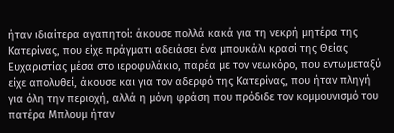ήταν ιδιαίτερα αγαπητοί: άκουσε πολλά κακά για τη νεκρή μητέρα της Κατερίνας, που είχε πράγματι αδειάσει ένα μπουκάλι κρασί της Θείας Ευχαριστίας μέσα στο ιεροφυλάκιο, παρέα με τον νεωκόρο, που εντωμεταξύ είχε απολυθεί, άκουσε και για τον αδερφό της Κατερίνας, που ήταν πληγή για όλη την περιοχή, αλλά η μόνη φράση που πρόδιδε τον κομμουνισμό του πατέρα Μπλουμ ήταν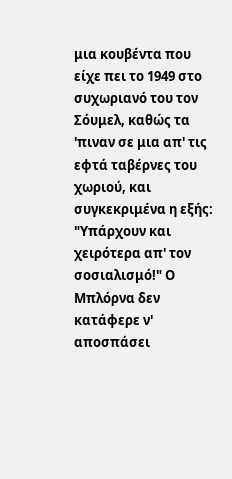μια κουβέντα που είχε πει το 1949 στο συχωριανό του τον Σόυμελ, καθώς τα 'πιναν σε μια απ' τις εφτά ταβέρνες του χωριού, και συγκεκριμένα η εξής: "Υπάρχουν και χειρότερα απ' τον σοσιαλισμό!" Ο Μπλόρνα δεν κατάφερε ν' αποσπάσει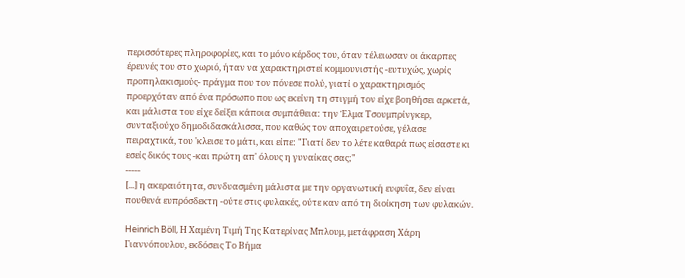περισσότερες πληροφορίες, και το μόνο κέρδος του, όταν τέλειωσαν οι άκαρπες έρευνές του στο χωριό, ήταν να χαρακτηριστεί κομμουνιστής -ευτυχώς, χωρίς προπηλακισμούς- πράγμα που τον πόνεσε πολύ, γιατί ο χαρακτηρισμός προερχόταν από ένα πρόσωπο που ως εκείνη τη στιγμή τον είχε βοηθήσει αρκετά, και μάλιστα του είχε δείξει κάποια συμπάθεια: την Έλμα Τσουμπρίνγκερ, συνταξιούχο δημοδιδασκάλισσα, που καθώς τον αποχαιρετούσε, γέλασε πειραχτικά, του 'κλεισε το μάτι, και είπε: "Γιατί δεν το λέτε καθαρά πως είσαστε κι εσείς δικός τους -και πρώτη απ' όλους η γυναίκας σας;"
-----
[...] η ακεραιότητα, συνδυασμένη μάλιστα με την οργανωτική ευφυΐα, δεν είναι πουθενά ευπρόσδεκτη -ούτε στις φυλακές, ούτε καν από τη διοίκηση των φυλακών.

Heinrich Böll, Η Χαμένη Τιμή Της Κατερίνας Μπλουμ, μετάφραση Χάρη Γιαννόπουλου, εκδόσεις Το Βήμα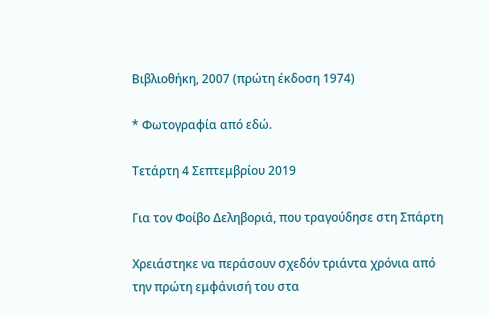Βιβλιοθήκη, 2007 (πρώτη έκδοση 1974)

* Φωτογραφία από εδώ.

Τετάρτη 4 Σεπτεμβρίου 2019

Για τον Φοίβο Δεληβοριά, που τραγούδησε στη Σπάρτη

Χρειάστηκε να περάσουν σχεδόν τριάντα χρόνια από την πρώτη εμφάνισή του στα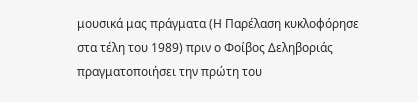μουσικά μας πράγματα (Η Παρέλαση κυκλοφόρησε στα τέλη του 1989) πριν ο Φοίβος Δεληβοριάς πραγματοποιήσει την πρώτη του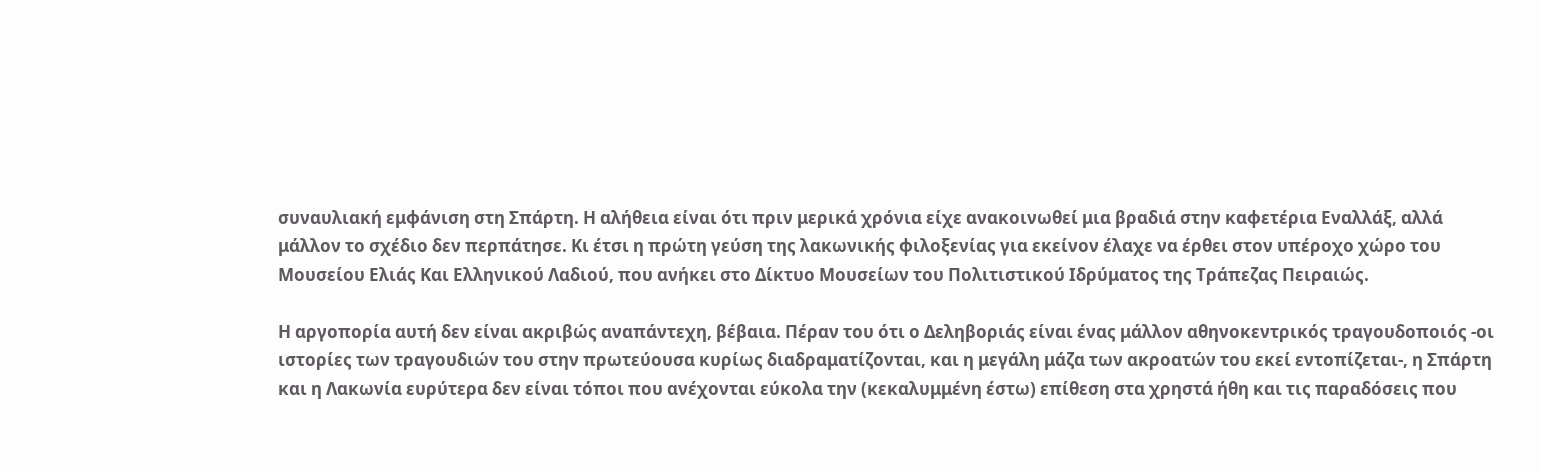συναυλιακή εμφάνιση στη Σπάρτη. Η αλήθεια είναι ότι πριν μερικά χρόνια είχε ανακοινωθεί μια βραδιά στην καφετέρια Εναλλάξ, αλλά μάλλον το σχέδιο δεν περπάτησε. Κι έτσι η πρώτη γεύση της λακωνικής φιλοξενίας για εκείνον έλαχε να έρθει στον υπέροχο χώρο του Μουσείου Ελιάς Και Ελληνικού Λαδιού, που ανήκει στο Δίκτυο Μουσείων του Πολιτιστικού Ιδρύματος της Τράπεζας Πειραιώς.

Η αργοπορία αυτή δεν είναι ακριβώς αναπάντεχη, βέβαια. Πέραν του ότι ο Δεληβοριάς είναι ένας μάλλον αθηνοκεντρικός τραγουδοποιός -οι ιστορίες των τραγουδιών του στην πρωτεύουσα κυρίως διαδραματίζονται, και η μεγάλη μάζα των ακροατών του εκεί εντοπίζεται-, η Σπάρτη και η Λακωνία ευρύτερα δεν είναι τόποι που ανέχονται εύκολα την (κεκαλυμμένη έστω) επίθεση στα χρηστά ήθη και τις παραδόσεις που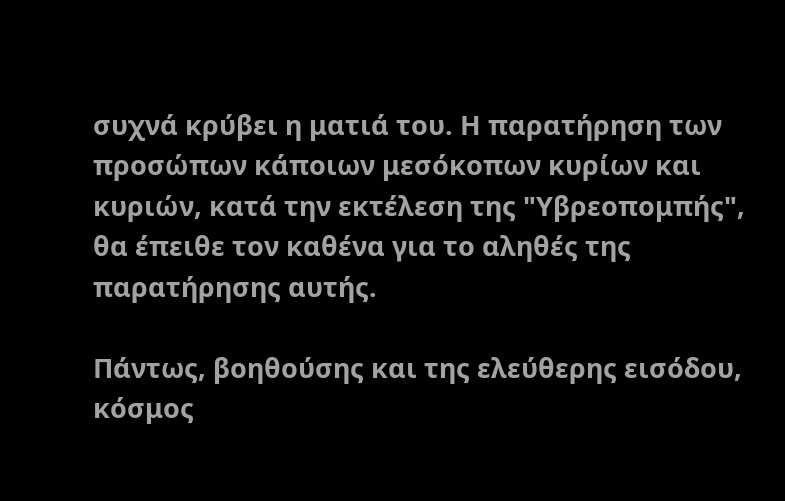συχνά κρύβει η ματιά του. Η παρατήρηση των προσώπων κάποιων μεσόκοπων κυρίων και κυριών, κατά την εκτέλεση της "Υβρεοπομπής", θα έπειθε τον καθένα για το αληθές της παρατήρησης αυτής.

Πάντως, βοηθούσης και της ελεύθερης εισόδου, κόσμος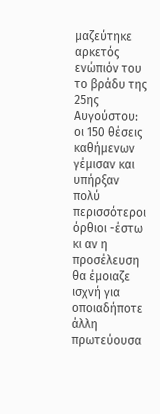μαζεύτηκε αρκετός ενώπιόν του το βράδυ της 25ης Αυγούστου: οι 150 θέσεις καθήμενων γέμισαν και υπήρξαν πολύ περισσότεροι όρθιοι -έστω κι αν η προσέλευση θα έμοιαζε ισχνή για οποιαδήποτε άλλη πρωτεύουσα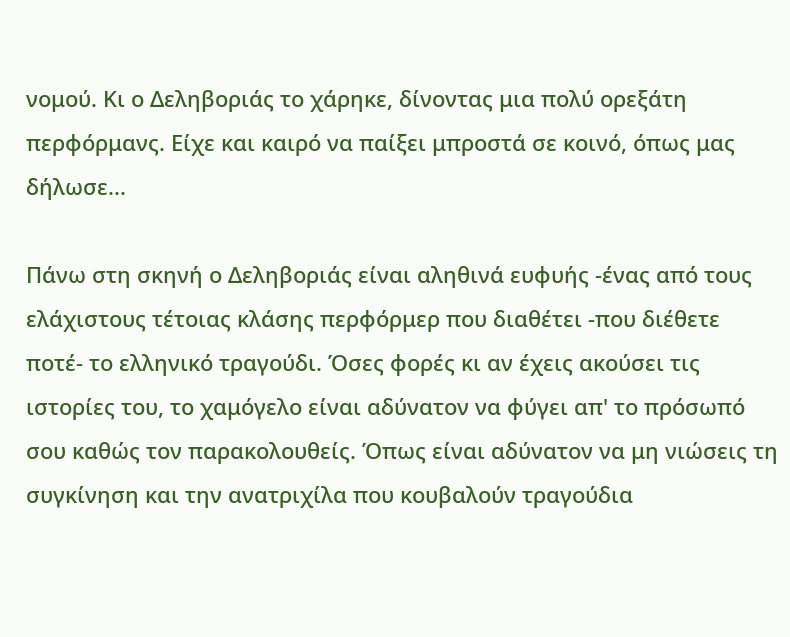νομού. Κι ο Δεληβοριάς το χάρηκε, δίνοντας μια πολύ ορεξάτη περφόρμανς. Είχε και καιρό να παίξει μπροστά σε κοινό, όπως μας δήλωσε...

Πάνω στη σκηνή ο Δεληβοριάς είναι αληθινά ευφυής -ένας από τους ελάχιστους τέτοιας κλάσης περφόρμερ που διαθέτει -που διέθετε ποτέ- το ελληνικό τραγούδι. Όσες φορές κι αν έχεις ακούσει τις ιστορίες του, το χαμόγελο είναι αδύνατον να φύγει απ' το πρόσωπό σου καθώς τον παρακολουθείς. Όπως είναι αδύνατον να μη νιώσεις τη συγκίνηση και την ανατριχίλα που κουβαλούν τραγούδια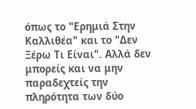όπως το "Ερημιά Στην Καλλιθέα" και το "Δεν Ξέρω Τι Είναι". Αλλά δεν μπορείς και να μην παραδεχτείς την πληρότητα των δύο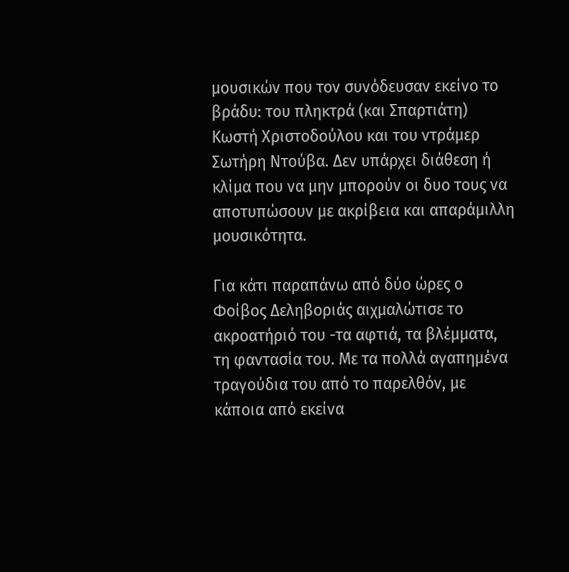μουσικών που τον συνόδευσαν εκείνο το βράδυ: του πληκτρά (και Σπαρτιάτη) Κωστή Χριστοδούλου και του ντράμερ Σωτήρη Ντούβα. Δεν υπάρχει διάθεση ή κλίμα που να μην μπορούν οι δυο τους να αποτυπώσουν με ακρίβεια και απαράμιλλη μουσικότητα.

Για κάτι παραπάνω από δύο ώρες ο Φοίβος Δεληβοριάς αιχμαλώτισε το ακροατήριό του -τα αφτιά, τα βλέμματα, τη φαντασία του. Με τα πολλά αγαπημένα τραγούδια του από το παρελθόν, με κάποια από εκείνα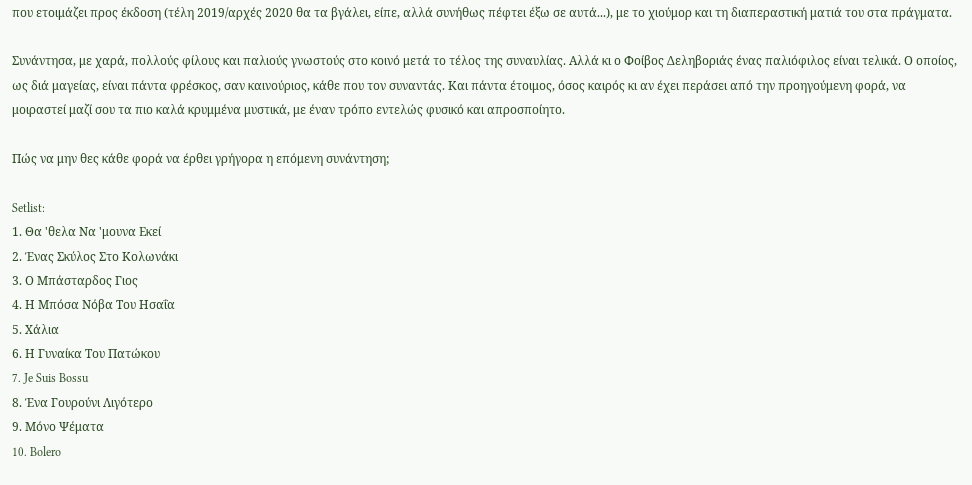που ετοιμάζει προς έκδοση (τέλη 2019/αρχές 2020 θα τα βγάλει, είπε, αλλά συνήθως πέφτει έξω σε αυτά...), με το χιούμορ και τη διαπεραστική ματιά του στα πράγματα.

Συνάντησα, με χαρά, πολλούς φίλους και παλιούς γνωστούς στο κοινό μετά το τέλος της συναυλίας. Αλλά κι ο Φοίβος Δεληβοριάς ένας παλιόφιλος είναι τελικά. Ο οποίος, ως διά μαγείας, είναι πάντα φρέσκος, σαν καινούριος, κάθε που τον συναντάς. Και πάντα έτοιμος, όσος καιρός κι αν έχει περάσει από την προηγούμενη φορά, να μοιραστεί μαζί σου τα πιο καλά κρυμμένα μυστικά, με έναν τρόπο εντελώς φυσικό και απροσποίητο.

Πώς να μην θες κάθε φορά να έρθει γρήγορα η επόμενη συνάντηση;

Setlist:
1. Θα 'θελα Να 'μουνα Εκεί
2. Ένας Σκύλος Στο Κολωνάκι
3. Ο Μπάσταρδος Γιος
4. Η Μπόσα Νόβα Του Ησαΐα
5. Χάλια
6. Η Γυναίκα Του Πατώκου
7. Je Suis Bossu
8. Ένα Γουρούνι Λιγότερο
9. Μόνο Ψέματα
10. Bolero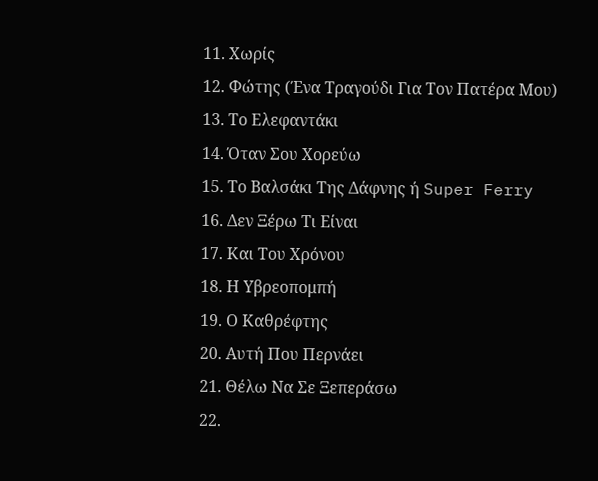11. Χωρίς
12. Φώτης (Ένα Τραγούδι Για Τον Πατέρα Μου)
13. Το Ελεφαντάκι
14. Όταν Σου Χορεύω
15. Το Βαλσάκι Της Δάφνης ή Super Ferry
16. Δεν Ξέρω Τι Είναι
17. Και Του Χρόνου
18. Η Υβρεοπομπή
19. Ο Καθρέφτης
20. Αυτή Που Περνάει
21. Θέλω Να Σε Ξεπεράσω
22.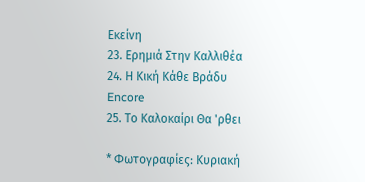Εκείνη
23. Ερημιά Στην Καλλιθέα
24. Η Κική Κάθε Βράδυ
Encore
25. Το Καλοκαίρι Θα 'ρθει

* Φωτογραφίες: Κυριακή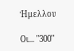Ήμελλου

Οι... "300"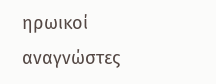ηρωικοί αναγνώστες